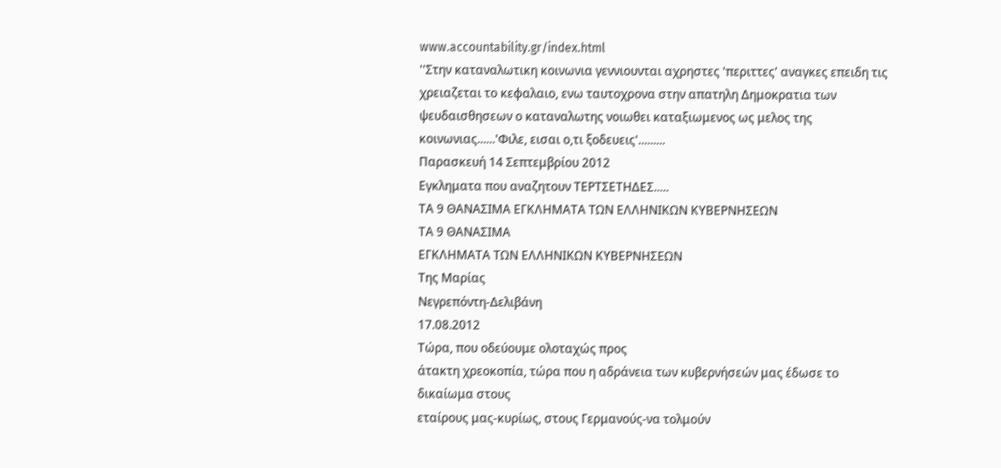www.accountability.gr/index.html
''Στην καταναλωτικη κοινωνια γεννιουνται αχρηστες 'περιττες' αναγκες επειδη τις χρειαζεται το κεφαλαιο, ενω ταυτοχρονα στην απατηλη Δημοκρατια των ψευδαισθησεων ο καταναλωτης νοιωθει καταξιωμενος ως μελος της κοινωνιας......'Φιλε, εισαι ο,τι ξοδευεις'.........
Παρασκευή 14 Σεπτεμβρίου 2012
Εγκληματα που αναζητουν ΤΕΡΤΣΕΤΗΔΕΣ.....
ΤΑ 9 ΘΑΝΑΣΙΜΑ ΕΓΚΛΗΜΑΤΑ ΤΩΝ ΕΛΛΗΝΙΚΩΝ ΚΥΒΕΡΝΗΣΕΩΝ
ΤΑ 9 ΘΑΝΑΣΙΜΑ
ΕΓΚΛΗΜΑΤΑ ΤΩΝ ΕΛΛΗΝΙΚΩΝ ΚΥΒΕΡΝΗΣΕΩΝ
Της Μαρίας
Νεγρεπόντη-Δελιβάνη
17.08.2012
Τώρα, που οδεύουμε ολοταχώς προς
άτακτη χρεοκοπία, τώρα που η αδράνεια των κυβερνήσεών μας έδωσε το δικαίωμα στους
εταίρους μας-κυρίως, στους Γερμανούς-να τολμούν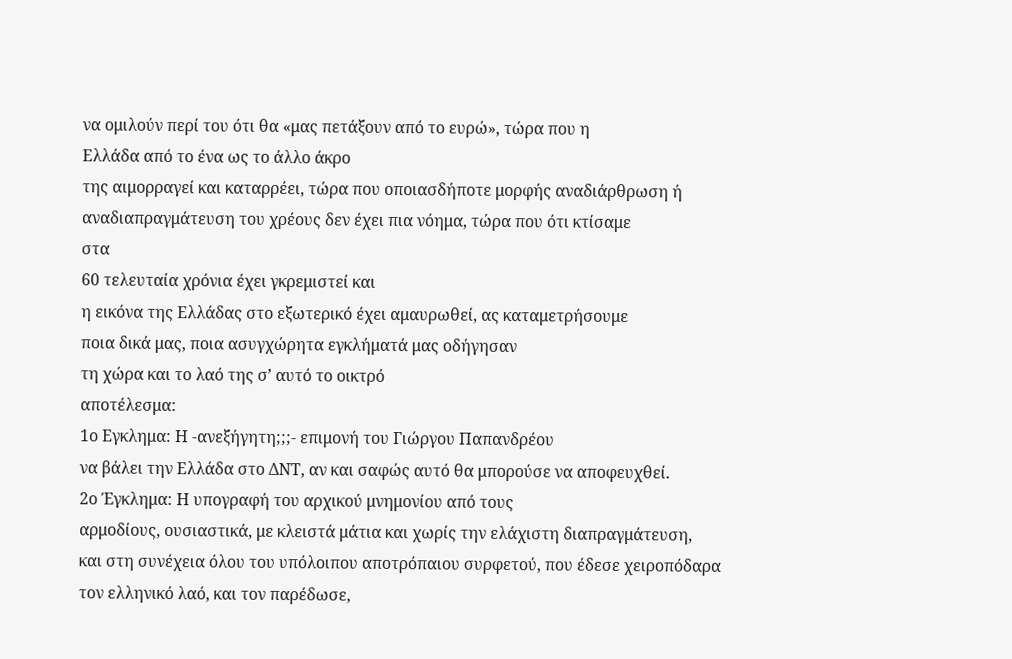να ομιλούν περί του ότι θα «μας πετάξουν από το ευρώ», τώρα που η
Ελλάδα από το ένα ως το άλλο άκρο
της αιμορραγεί και καταρρέει, τώρα που οποιασδήποτε μορφής αναδιάρθρωση ή
αναδιαπραγμάτευση του χρέους δεν έχει πια νόημα, τώρα που ότι κτίσαμε
στα
60 τελευταία χρόνια έχει γκρεμιστεί και
η εικόνα της Ελλάδας στο εξωτερικό έχει αμαυρωθεί, ας καταμετρήσουμε
ποια δικά μας, ποια ασυγχώρητα εγκλήματά μας οδήγησαν
τη χώρα και το λαό της σ’ αυτό το οικτρό
αποτέλεσμα:
1ο Εγκλημα: Η -ανεξήγητη;;;- επιμονή του Γιώργου Παπανδρέου
να βάλει την Ελλάδα στο ΔΝΤ, αν και σαφώς αυτό θα μπορούσε να αποφευχθεί.
2ο Έγκλημα: Η υπογραφή του αρχικού μνημονίου από τους
αρμοδίους, ουσιαστικά, με κλειστά μάτια και χωρίς την ελάχιστη διαπραγμάτευση,
και στη συνέχεια όλου του υπόλοιπου αποτρόπαιου συρφετού, που έδεσε χειροπόδαρα
τον ελληνικό λαό, και τον παρέδωσε,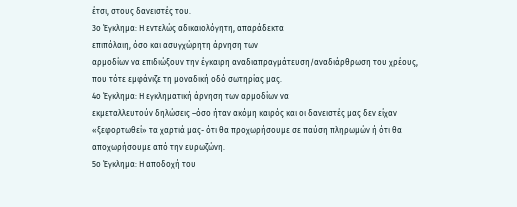έτσι, στους δανειστές του.
3ο Έγκλημα: Η εντελώς αδικαιολόγητη, απαράδεκτα
επιπόλαιη, όσο και ασυγχώρητη άρνηση των
αρμοδίων να επιδιώξουν την έγκαιρη αναδιαπραγμάτευση/αναδιάρθρωση του χρέους,
που τότε εμφάνιζε τη μοναδική οδό σωτηρίας μας.
4ο Έγκλημα: Η εγκληματική άρνηση των αρμοδίων να
εκμεταλλευτούν δηλώσεις –όσο ήταν ακόμη καιρός και οι δανειστές μας δεν είχαν
«ξεφορτωθεί» τα χαρτιά μας- ότι θα προχωρήσουμε σε παύση πληρωμών ή ότι θα
αποχωρήσουμε από την ευρωζώνη.
5ο Έγκλημα: Η αποδοχή του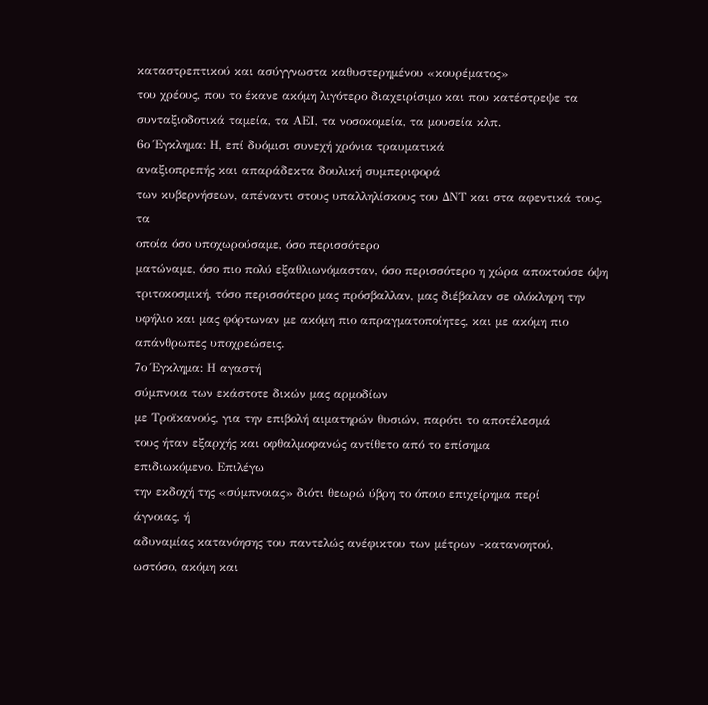καταστρεπτικού και ασύγγνωστα καθυστερημένου «κουρέματος»
του χρέους, που το έκανε ακόμη λιγότερο διαχειρίσιμο και που κατέστρεψε τα
συνταξιοδοτικά ταμεία, τα ΑΕΙ, τα νοσοκομεία, τα μουσεία κλπ.
6ο Έγκλημα: Η, επί δυόμισι συνεχή χρόνια τραυματικά
αναξιοπρεπής και απαράδεκτα δουλική συμπεριφορά
των κυβερνήσεων, απέναντι στους υπαλληλίσκους του ΔΝΤ και στα αφεντικά τους, τα
οποία όσο υποχωρούσαμε, όσο περισσότερο
ματώναμε, όσο πιο πολύ εξαθλιωνόμασταν, όσο περισσότερο η χώρα αποκτούσε όψη
τριτοκοσμική, τόσο περισσότερο μας πρόσβαλλαν, μας διέβαλαν σε ολόκληρη την
υφήλιο και μας φόρτωναν με ακόμη πιο απραγματοποίητες, και με ακόμη πιο απάνθρωπες υποχρεώσεις.
7ο Έγκλημα: Η αγαστή
σύμπνοια των εκάστοτε δικών μας αρμοδίων
με Τροϊκανούς, για την επιβολή αιματηρών θυσιών, παρότι το αποτέλεσμά
τους ήταν εξαρχής και οφθαλμοφανώς αντίθετο από το επίσημα
επιδιωκόμενο. Επιλέγω
την εκδοχή της «σύμπνοιας» διότι θεωρώ ύβρη το όποιο επιχείρημα περί
άγνοιας, ή
αδυναμίας κατανόησης του παντελώς ανέφικτου των μέτρων -κατανοητού,
ωστόσο, ακόμη και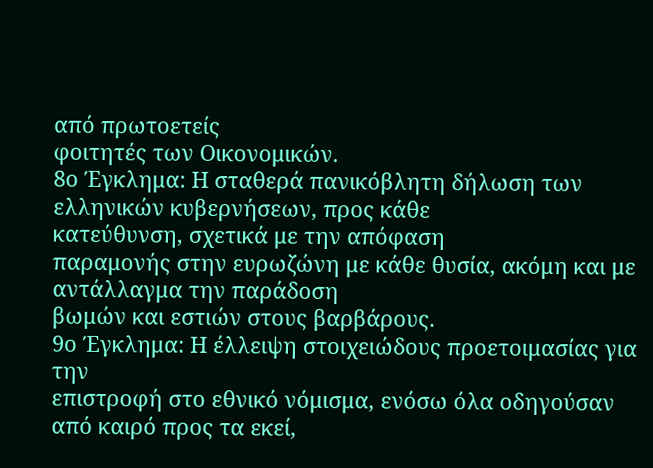από πρωτοετείς
φοιτητές των Οικονομικών.
8ο Έγκλημα: Η σταθερά πανικόβλητη δήλωση των ελληνικών κυβερνήσεων, προς κάθε
κατεύθυνση, σχετικά με την απόφαση
παραμονής στην ευρωζώνη με κάθε θυσία, ακόμη και με αντάλλαγμα την παράδοση
βωμών και εστιών στους βαρβάρους.
9ο Έγκλημα: Η έλλειψη στοιχειώδους προετοιμασίας για την
επιστροφή στο εθνικό νόμισμα, ενόσω όλα οδηγούσαν από καιρό προς τα εκεί,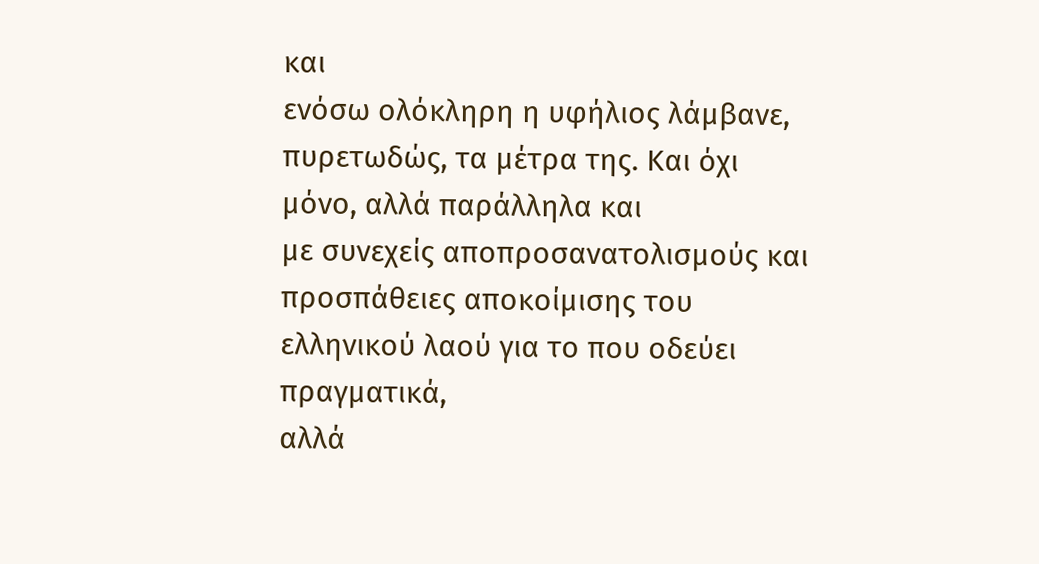και
ενόσω ολόκληρη η υφήλιος λάμβανε, πυρετωδώς, τα μέτρα της. Και όχι μόνο, αλλά παράλληλα και
με συνεχείς αποπροσανατολισμούς και
προσπάθειες αποκοίμισης του ελληνικού λαού για το που οδεύει πραγματικά,
αλλά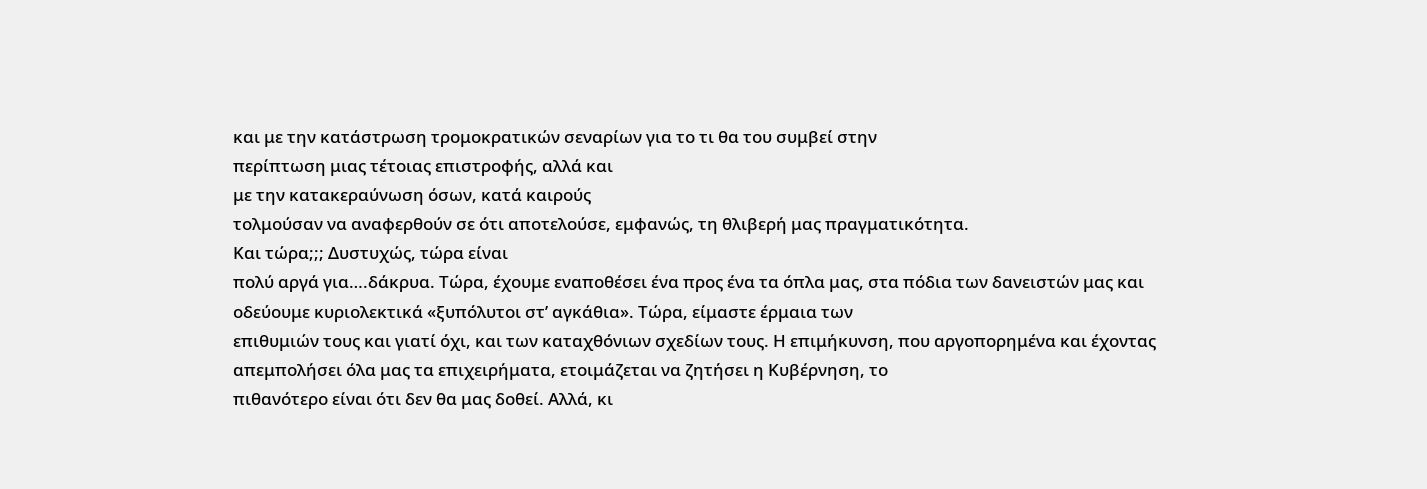και με την κατάστρωση τρομοκρατικών σεναρίων για το τι θα του συμβεί στην
περίπτωση μιας τέτοιας επιστροφής, αλλά και
με την κατακεραύνωση όσων, κατά καιρούς
τολμούσαν να αναφερθούν σε ότι αποτελούσε, εμφανώς, τη θλιβερή μας πραγματικότητα.
Και τώρα;;; Δυστυχώς, τώρα είναι
πολύ αργά για….δάκρυα. Τώρα, έχουμε εναποθέσει ένα προς ένα τα όπλα μας, στα πόδια των δανειστών μας και
οδεύουμε κυριολεκτικά «ξυπόλυτοι στ’ αγκάθια». Τώρα, είμαστε έρμαια των
επιθυμιών τους και γιατί όχι, και των καταχθόνιων σχεδίων τους. Η επιμήκυνση, που αργοπορημένα και έχοντας
απεμπολήσει όλα μας τα επιχειρήματα, ετοιμάζεται να ζητήσει η Κυβέρνηση, το
πιθανότερο είναι ότι δεν θα μας δοθεί. Αλλά, κι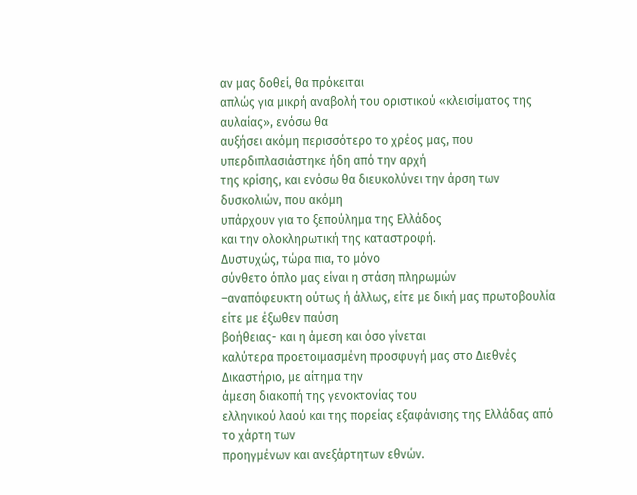αν μας δοθεί, θα πρόκειται
απλώς για μικρή αναβολή του οριστικού «κλεισίματος της αυλαίας», ενόσω θα
αυξήσει ακόμη περισσότερο το χρέος μας, που υπερδιπλασιάστηκε ήδη από την αρχή
της κρίσης, και ενόσω θα διευκολύνει την άρση των δυσκολιών, που ακόμη
υπάρχουν για το ξεπούλημα της Ελλάδος
και την ολοκληρωτική της καταστροφή.
Δυστυχώς, τώρα πια, το μόνο
σύνθετο όπλο μας είναι η στάση πληρωμών
–αναπόφευκτη ούτως ή άλλως, είτε με δική μας πρωτοβουλία είτε με έξωθεν παύση
βοήθειας- και η άμεση και όσο γίνεται
καλύτερα προετοιμασμένη προσφυγή μας στο Διεθνές Δικαστήριο, με αίτημα την
άμεση διακοπή της γενοκτονίας του
ελληνικού λαού και της πορείας εξαφάνισης της Ελλάδας από το χάρτη των
προηγμένων και ανεξάρτητων εθνών.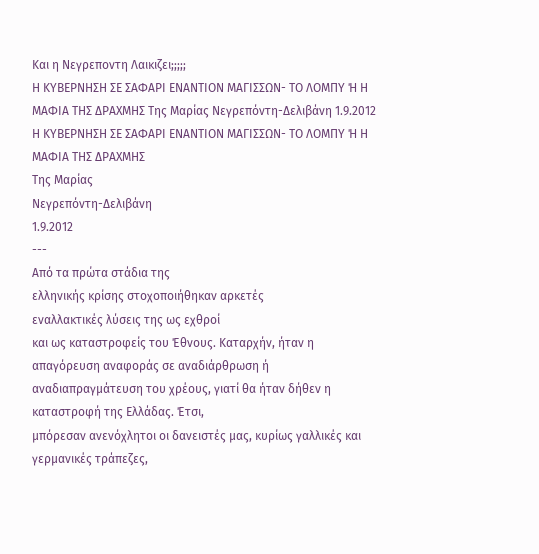Και η Νεγρεποντη Λαικιζει;;;;;
Η ΚΥΒΕΡΝΗΣΗ ΣΕ ΣΑΦΑΡΙ ΕΝΑΝΤΙΟΝ ΜΑΓΙΣΣΩΝ- ΤΟ ΛΟΜΠΥ Ή Η ΜΑΦΙΑ ΤΗΣ ΔΡΑΧΜΗΣ Της Μαρίας Νεγρεπόντη-Δελιβάνη 1.9.2012
Η ΚΥΒΕΡΝΗΣΗ ΣΕ ΣΑΦΑΡΙ ΕΝΑΝΤΙΟΝ ΜΑΓΙΣΣΩΝ- ΤΟ ΛΟΜΠΥ Ή Η ΜΑΦΙΑ ΤΗΣ ΔΡΑΧΜΗΣ
Της Μαρίας
Νεγρεπόντη-Δελιβάνη
1.9.2012
---
Από τα πρώτα στάδια της
ελληνικής κρίσης στοχοποιήθηκαν αρκετές
εναλλακτικές λύσεις της ως εχθροί
και ως καταστροφείς του Έθνους. Καταρχήν, ήταν η απαγόρευση αναφοράς σε αναδιάρθρωση ή
αναδιαπραγμάτευση του χρέους, γιατί θα ήταν δήθεν η καταστροφή της Ελλάδας. Έτσι,
μπόρεσαν ανενόχλητοι οι δανειστές μας, κυρίως γαλλικές και γερμανικές τράπεζες,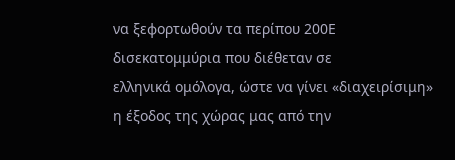να ξεφορτωθούν τα περίπου 200Ε δισεκατομμύρια που διέθεταν σε
ελληνικά ομόλογα, ώστε να γίνει «διαχειρίσιμη» η έξοδος της χώρας μας από την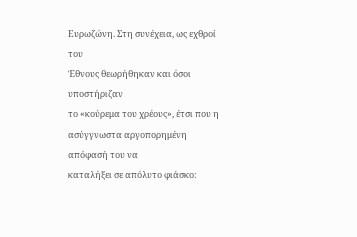Ευρωζώνη. Στη συνέχεια, ως εχθροί του
Έθνους θεωρήθηκαν και όσοι υποστήριζαν
το «κούρεμα του χρέους», έτσι που η
ασύγγνωστα αργοπορημένη απόφασή του να
καταλήξει σε απόλυτο φιάσκο: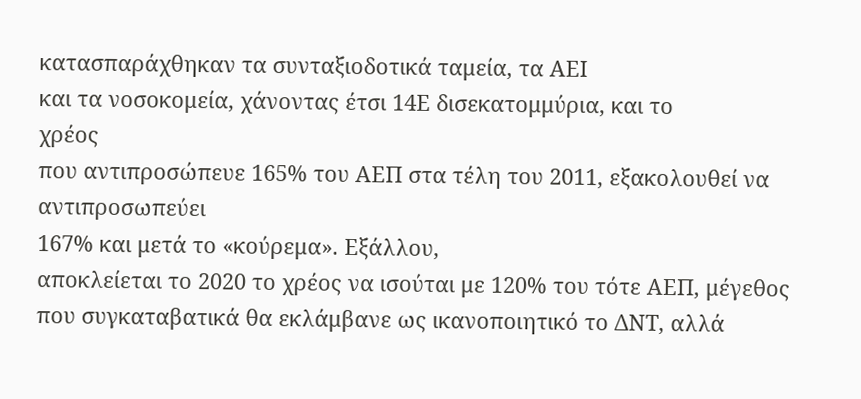κατασπαράχθηκαν τα συνταξιοδοτικά ταμεία, τα ΑΕΙ
και τα νοσοκομεία, χάνοντας έτσι 14Ε δισεκατομμύρια, και το
χρέος
που αντιπροσώπευε 165% του ΑΕΠ στα τέλη του 2011, εξακολουθεί να
αντιπροσωπεύει
167% και μετά το «κούρεμα». Εξάλλου,
αποκλείεται το 2020 το χρέος να ισούται με 120% του τότε ΑΕΠ, μέγεθος
που συγκαταβατικά θα εκλάμβανε ως ικανοποιητικό το ΔΝΤ, αλλά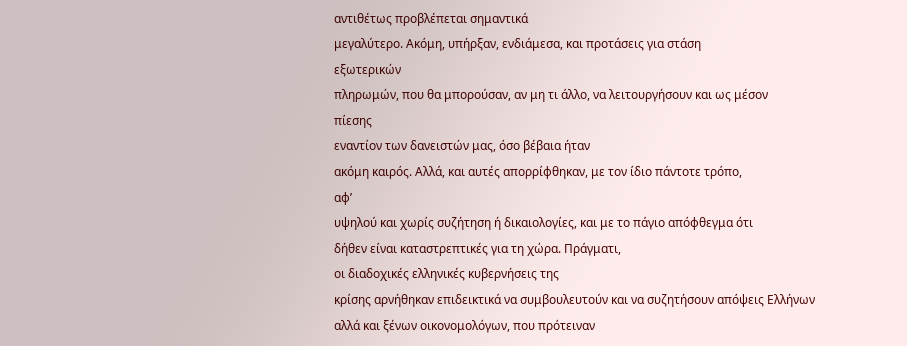αντιθέτως προβλέπεται σημαντικά
μεγαλύτερο. Ακόμη, υπήρξαν, ενδιάμεσα, και προτάσεις για στάση
εξωτερικών
πληρωμών, που θα μπορούσαν, αν μη τι άλλο, να λειτουργήσουν και ως μέσον
πίεσης
εναντίον των δανειστών μας, όσο βέβαια ήταν
ακόμη καιρός. Αλλά, και αυτές απορρίφθηκαν, με τον ίδιο πάντοτε τρόπο,
αφ’
υψηλού και χωρίς συζήτηση ή δικαιολογίες, και με το πάγιο απόφθεγμα ότι
δήθεν είναι καταστρεπτικές για τη χώρα. Πράγματι,
οι διαδοχικές ελληνικές κυβερνήσεις της
κρίσης αρνήθηκαν επιδεικτικά να συμβουλευτούν και να συζητήσουν απόψεις Ελλήνων
αλλά και ξένων οικονομολόγων, που πρότειναν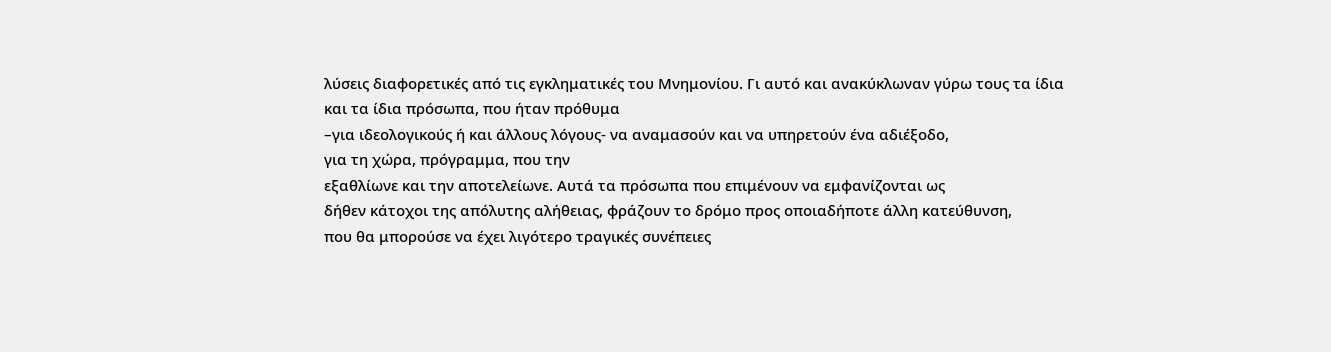λύσεις διαφορετικές από τις εγκληματικές του Μνημονίου. Γι αυτό και ανακύκλωναν γύρω τους τα ίδια
και τα ίδια πρόσωπα, που ήταν πρόθυμα
–για ιδεολογικούς ή και άλλους λόγους- να αναμασούν και να υπηρετούν ένα αδιέξοδο,
για τη χώρα, πρόγραμμα, που την
εξαθλίωνε και την αποτελείωνε. Αυτά τα πρόσωπα που επιμένουν να εμφανίζονται ως
δήθεν κάτοχοι της απόλυτης αλήθειας, φράζουν το δρόμο προς οποιαδήποτε άλλη κατεύθυνση,
που θα μπορούσε να έχει λιγότερο τραγικές συνέπειες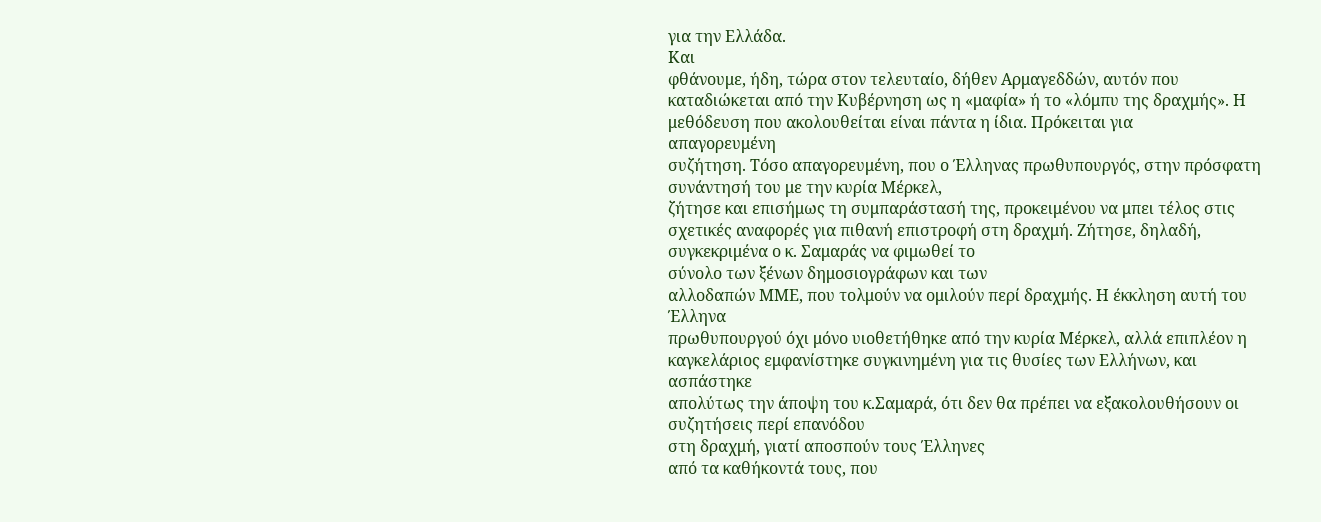για την Ελλάδα.
Και
φθάνουμε, ήδη, τώρα στον τελευταίο, δήθεν Αρμαγεδδών, αυτόν που
καταδιώκεται από την Κυβέρνηση ως η «μαφία» ή το «λόμπυ της δραχμής». Η
μεθόδευση που ακολουθείται είναι πάντα η ίδια. Πρόκειται για
απαγορευμένη
συζήτηση. Τόσο απαγορευμένη, που ο Έλληνας πρωθυπουργός, στην πρόσφατη
συνάντησή του με την κυρία Μέρκελ,
ζήτησε και επισήμως τη συμπαράστασή της, προκειμένου να μπει τέλος στις
σχετικές αναφορές για πιθανή επιστροφή στη δραχμή. Ζήτησε, δηλαδή,
συγκεκριμένα ο κ. Σαμαράς να φιμωθεί το
σύνολο των ξένων δημοσιογράφων και των
αλλοδαπών ΜΜΕ, που τολμούν να ομιλούν περί δραχμής. Η έκκληση αυτή του
Έλληνα
πρωθυπουργού όχι μόνο υιοθετήθηκε από την κυρία Μέρκελ, αλλά επιπλέον η
καγκελάριος εμφανίστηκε συγκινημένη για τις θυσίες των Ελλήνων, και
ασπάστηκε
απολύτως την άποψη του κ.Σαμαρά, ότι δεν θα πρέπει να εξακολουθήσουν οι
συζητήσεις περί επανόδου
στη δραχμή, γιατί αποσπούν τους Έλληνες
από τα καθήκοντά τους, που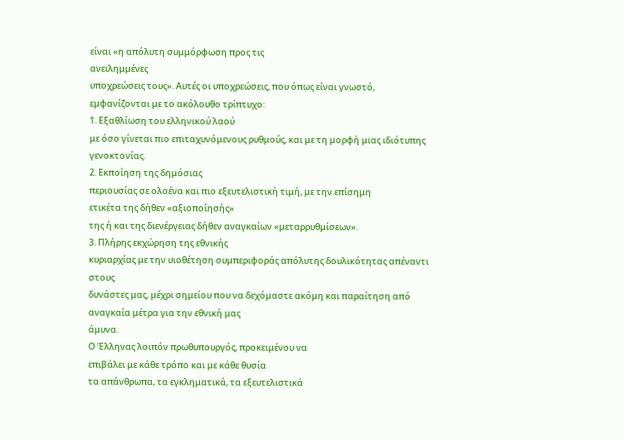είναι «η απόλυτη συμμόρφωση προς τις
ανειλημμένες
υποχρεώσεις τους». Αυτές οι υποχρεώσεις, που όπως είναι γνωστό,
εμφανίζονται με το ακόλουθο τρίπτυχο:
1. Εξαθλίωση του ελληνικού λαού
με όσο γίνεται πιο επιταχυνόμενους ρυθμούς, και με τη μορφή μιας ιδιότυπης γενοκτονίας.
2. Εκποίηση της δημόσιας
περιουσίας σε ολοένα και πιο εξευτελιστική τιμή, με την επίσημη
ετικέτα της δήθεν «αξιοποίησής»
της ή και της διενέργειας δήθεν αναγκαίων «μεταρρυθμίσεων».
3. Πλήρης εκχώρηση της εθνικής
κυριαρχίας με την υιοθέτηση συμπεριφοράς απόλυτης δουλικότητας απέναντι στους
δυνάστες μας, μέχρι σημείου που να δεχόμαστε ακόμη και παραίτηση από αναγκαία μέτρα για την εθνική μας
άμυνα.
Ο Έλληνας λοιπόν πρωθυπουργός, προκειμένου να
επιβάλει με κάθε τρόπο και με κάθε θυσία
τα απάνθρωπα, τα εγκληματικά, τα εξευτελιστικά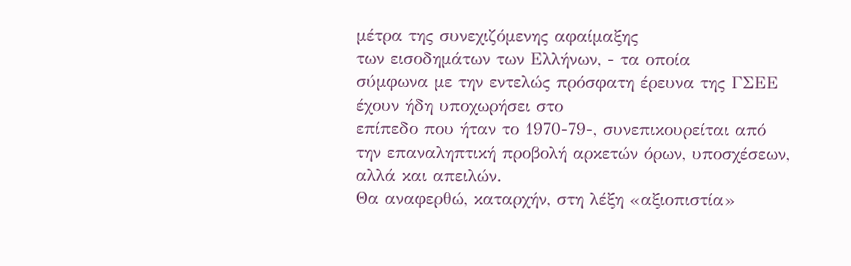μέτρα της συνεχιζόμενης αφαίμαξης
των εισοδημάτων των Ελλήνων, - τα οποία
σύμφωνα με την εντελώς πρόσφατη έρευνα της ΓΣΕΕ έχουν ήδη υποχωρήσει στο
επίπεδο που ήταν το 1970-79-, συνεπικουρείται από την επαναληπτική προβολή αρκετών όρων, υποσχέσεων, αλλά και απειλών.
Θα αναφερθώ, καταρχήν, στη λέξη «αξιοπιστία»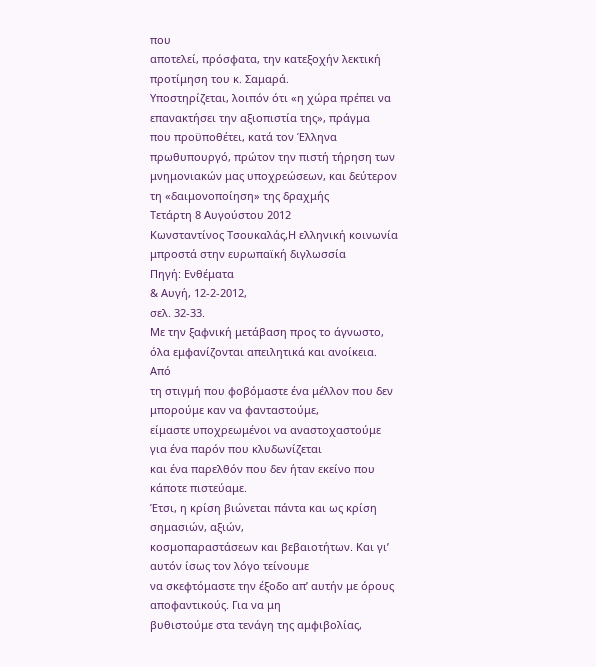που
αποτελεί, πρόσφατα, την κατεξοχήν λεκτική προτίμηση του κ. Σαμαρά.
Υποστηρίζεται, λοιπόν ότι «η χώρα πρέπει να επανακτήσει την αξιοπιστία της», πράγμα
που προϋποθέτει, κατά τον Έλληνα πρωθυπουργό, πρώτον την πιστή τήρηση των
μνημονιακών μας υποχρεώσεων, και δεύτερον τη «δαιμονοποίηση» της δραχμής
Τετάρτη 8 Αυγούστου 2012
Κωνσταντίνος Τσουκαλάς,Η ελληνική κοινωνία μπροστά στην ευρωπαϊκή διγλωσσία
Πηγή: Ενθέματα
& Αυγή, 12-2-2012,
σελ. 32-33.
Με την ξαφνική μετάβαση προς το άγνωστο, όλα εμφανίζονται απειλητικά και ανοίκεια. Από
τη στιγμή που φοβόμαστε ένα μέλλον που δεν μπορούμε καν να φανταστούμε,
είμαστε υποχρεωμένοι να αναστοχαστούμε για ένα παρόν που κλυδωνίζεται
και ένα παρελθόν που δεν ήταν εκείνο που κάποτε πιστεύαμε.
Έτσι, η κρίση βιώνεται πάντα και ως κρίση σημασιών, αξιών,
κοσμοπαραστάσεων και βεβαιοτήτων. Και γι’ αυτόν ίσως τον λόγο τείνουμε
να σκεφτόμαστε την έξοδο απ’ αυτήν με όρους αποφαντικούς. Για να μη
βυθιστούμε στα τενάγη της αμφιβολίας,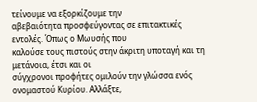τείνουμε να εξορκίζουμε την
αβεβαιότητα προσφεύγοντας σε επιτακτικές εντολές. Όπως ο Μωυσής που
καλούσε τους πιστούς στην άκριτη υποταγή και τη μετάνοια, έτσι και οι
σύγχρονοι προφήτες ομιλούν την γλώσσα ενός ονομαστού Κυρίου. Αλλάξτε,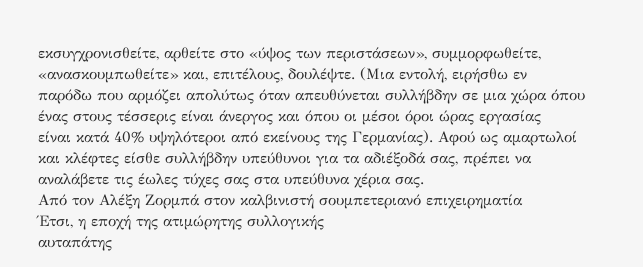εκσυγχρονισθείτε, αρθείτε στο «ύψος των περιστάσεων», συμμορφωθείτε,
«ανασκουμπωθείτε» και, επιτέλους, δουλέψτε. (Μια εντολή, ειρήσθω εν
παρόδω που αρμόζει απολύτως όταν απευθύνεται συλλήβδην σε μια χώρα όπου
ένας στους τέσσερις είναι άνεργος και όπου οι μέσοι όροι ώρας εργασίας
είναι κατά 40% υψηλότεροι από εκείνους της Γερμανίας). Αφού ως αμαρτωλοί
και κλέφτες είσθε συλλήβδην υπεύθυνοι για τα αδιέξοδά σας, πρέπει να
αναλάβετε τις έωλες τύχες σας στα υπεύθυνα χέρια σας.
Από τον Αλέξη Ζορμπά στον καλβινιστή σουμπετεριανό επιχειρηματία
Έτσι, η εποχή της ατιμώρητης συλλογικής
αυταπάτης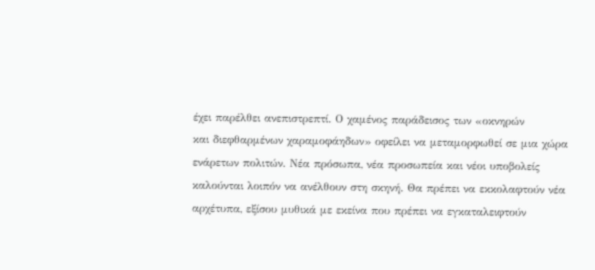έχει παρέλθει ανεπιστρεπτί. Ο χαμένος παράδεισος των «οκνηρών
και διεφθαρμένων χαραμοφάηδων» οφείλει να μεταμορφωθεί σε μια χώρα
ενάρετων πολιτών. Νέα πρόσωπα, νέα προσωπεία και νέοι υποβολείς
καλούνται λοιπόν να ανέλθουν στη σκηνή. Θα πρέπει να εκκολαφτούν νέα
αρχέτυπα, εξίσου μυθικά με εκείνα που πρέπει να εγκαταλειφτούν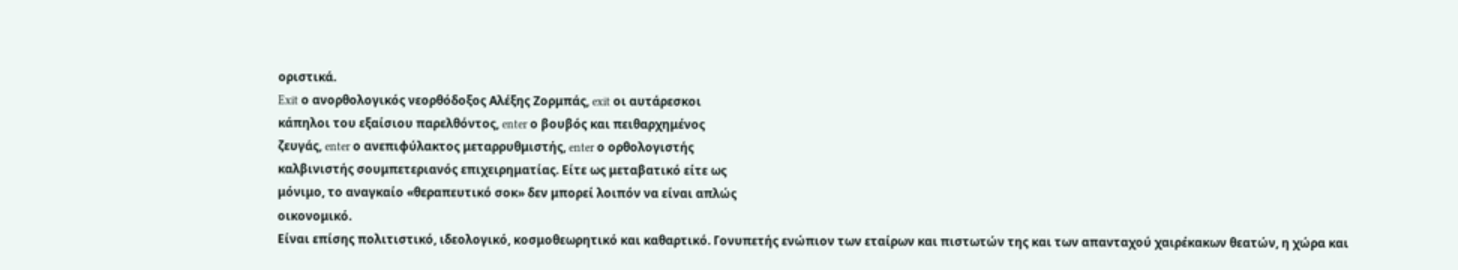οριστικά.
Exit ο ανορθολογικός νεορθόδοξος Αλέξης Ζορμπάς, exit οι αυτάρεσκοι
κάπηλοι του εξαίσιου παρελθόντος, enter ο βουβός και πειθαρχημένος
ζευγάς, enter ο ανεπιφύλακτος μεταρρυθμιστής, enter ο ορθολογιστής
καλβινιστής σουμπετεριανός επιχειρηματίας. Είτε ως μεταβατικό είτε ως
μόνιμο, το αναγκαίο «θεραπευτικό σοκ» δεν μπορεί λοιπόν να είναι απλώς
οικονομικό.
Είναι επίσης πολιτιστικό, ιδεολογικό, κοσμοθεωρητικό και καθαρτικό. Γονυπετής ενώπιον των εταίρων και πιστωτών της και των απανταχού χαιρέκακων θεατών, η χώρα και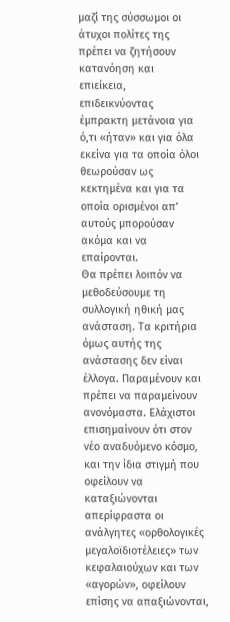μαζί της σύσσωμοι οι άτυχοι πολίτες της πρέπει να ζητήσουν κατανόηση και επιείκεια, επιδεικνύοντας έμπρακτη μετάνοια για ό,τι «ήταν» και για όλα εκείνα για τα οποία όλοι θεωρούσαν ως κεκτημένα και για τα οποία ορισμένοι απ’ αυτούς μπορούσαν ακόμα και να επαίρονται.
Θα πρέπει λοιπόν να μεθοδεύσουμε τη συλλογική ηθική μας ανάσταση. Τα κριτήρια όμως αυτής της ανάστασης δεν είναι έλλογα. Παραμένουν και πρέπει να παραμείνουν ανονόμαστα. Ελάχιστοι επισημαίνουν ότι στον νέο αναδυόμενο κόσμο, και την ίδια στιγμή που οφείλουν να καταξιώνονται απερίφραστα οι ανάλγητες «ορθολογικές μεγαλοϊδιοτέλειες» των κεφαλαιούχων και των «αγορών», οφείλουν επίσης να απαξιώνονται,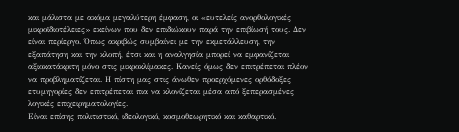και μάλιστα με ακόμα μεγαλύτερη έμφαση, οι «ευτελείς ανορθολογικές μικροϊδιοτέλειες» εκείνων που δεν επιδιώκουν παρά την επιβίωσή τους. Δεν είναι περίεργο. Όπως ακριβώς συμβαίνει με την εκμετάλλευση, την εξαπάτηση και την κλοπή, έτσι και η αναλγησία μπορεί να εμφανίζεται αξιοκατάκριτη μόνο στις μικροκλίμακες. Κανείς όμως δεν επιτρέπεται πλέον να προβληματίζεται. Η πίστη μας στις άνωθεν προερχόμενες ορθόδοξες ετυμηγορίες δεν επιτρέπεται πια να κλονίζεται μέσα από ξεπερασμένες λογικές επιχειρηματολογίες.
Είναι επίσης πολιτιστικό, ιδεολογικό, κοσμοθεωρητικό και καθαρτικό.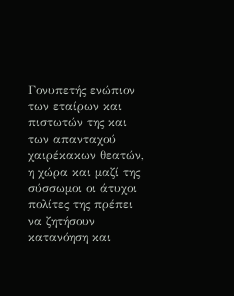Γονυπετής ενώπιον των εταίρων και πιστωτών της και των απανταχού χαιρέκακων θεατών, η χώρα και μαζί της σύσσωμοι οι άτυχοι πολίτες της πρέπει να ζητήσουν κατανόηση και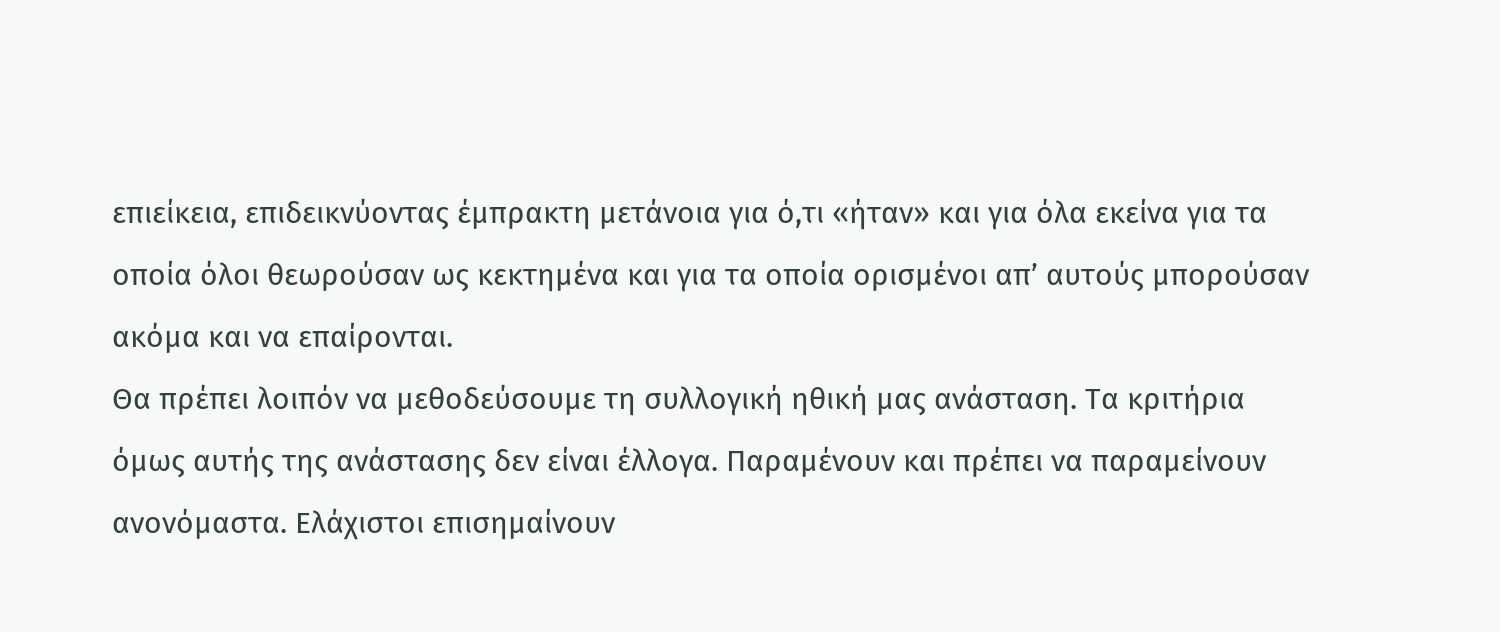επιείκεια, επιδεικνύοντας έμπρακτη μετάνοια για ό,τι «ήταν» και για όλα εκείνα για τα οποία όλοι θεωρούσαν ως κεκτημένα και για τα οποία ορισμένοι απ’ αυτούς μπορούσαν ακόμα και να επαίρονται.
Θα πρέπει λοιπόν να μεθοδεύσουμε τη συλλογική ηθική μας ανάσταση. Τα κριτήρια όμως αυτής της ανάστασης δεν είναι έλλογα. Παραμένουν και πρέπει να παραμείνουν ανονόμαστα. Ελάχιστοι επισημαίνουν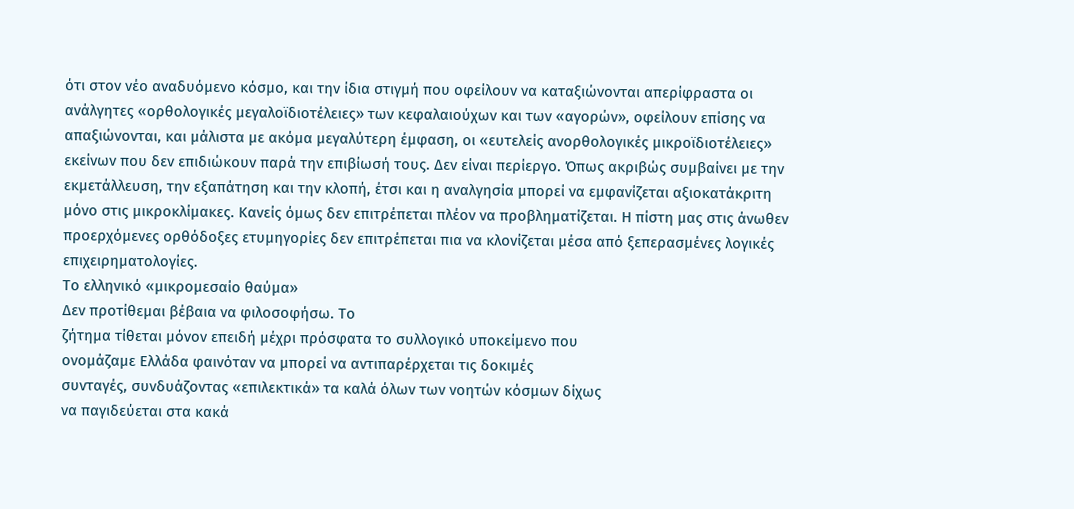ότι στον νέο αναδυόμενο κόσμο, και την ίδια στιγμή που οφείλουν να καταξιώνονται απερίφραστα οι ανάλγητες «ορθολογικές μεγαλοϊδιοτέλειες» των κεφαλαιούχων και των «αγορών», οφείλουν επίσης να απαξιώνονται, και μάλιστα με ακόμα μεγαλύτερη έμφαση, οι «ευτελείς ανορθολογικές μικροϊδιοτέλειες» εκείνων που δεν επιδιώκουν παρά την επιβίωσή τους. Δεν είναι περίεργο. Όπως ακριβώς συμβαίνει με την εκμετάλλευση, την εξαπάτηση και την κλοπή, έτσι και η αναλγησία μπορεί να εμφανίζεται αξιοκατάκριτη μόνο στις μικροκλίμακες. Κανείς όμως δεν επιτρέπεται πλέον να προβληματίζεται. Η πίστη μας στις άνωθεν προερχόμενες ορθόδοξες ετυμηγορίες δεν επιτρέπεται πια να κλονίζεται μέσα από ξεπερασμένες λογικές επιχειρηματολογίες.
Το ελληνικό «μικρομεσαίο θαύμα»
Δεν προτίθεμαι βέβαια να φιλοσοφήσω. Το
ζήτημα τίθεται μόνον επειδή μέχρι πρόσφατα το συλλογικό υποκείμενο που
ονομάζαμε Ελλάδα φαινόταν να μπορεί να αντιπαρέρχεται τις δοκιμές
συνταγές, συνδυάζοντας «επιλεκτικά» τα καλά όλων των νοητών κόσμων δίχως
να παγιδεύεται στα κακά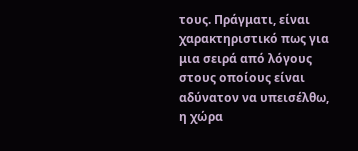τους. Πράγματι, είναι χαρακτηριστικό πως για
μια σειρά από λόγους στους οποίους είναι αδύνατον να υπεισέλθω, η χώρα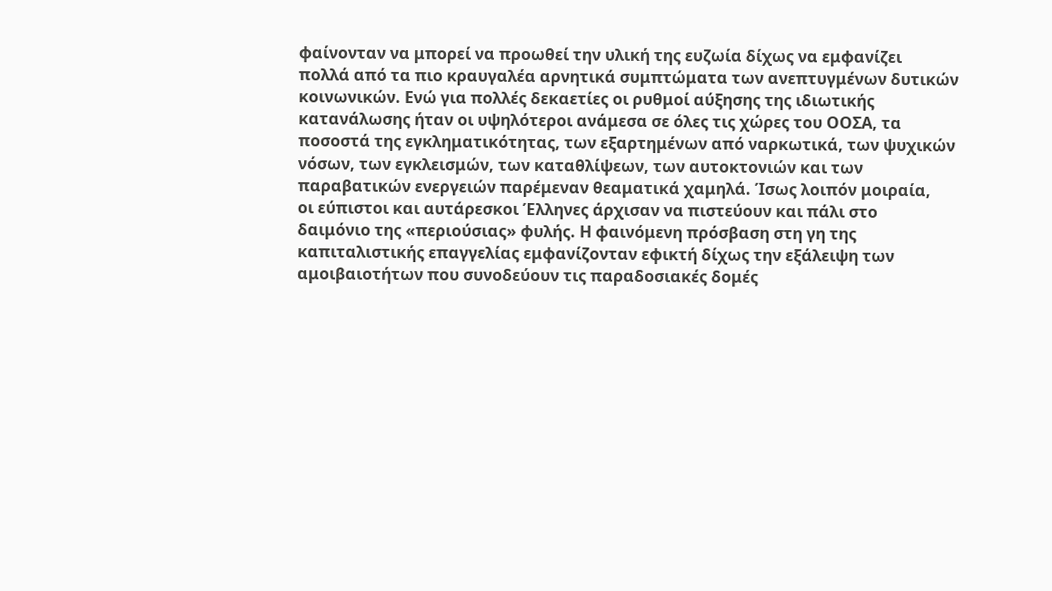φαίνονταν να μπορεί να προωθεί την υλική της ευζωία δίχως να εμφανίζει
πολλά από τα πιο κραυγαλέα αρνητικά συμπτώματα των ανεπτυγμένων δυτικών
κοινωνικών. Ενώ για πολλές δεκαετίες οι ρυθμοί αύξησης της ιδιωτικής
κατανάλωσης ήταν οι υψηλότεροι ανάμεσα σε όλες τις χώρες του ΟΟΣΑ, τα
ποσοστά της εγκληματικότητας, των εξαρτημένων από ναρκωτικά, των ψυχικών
νόσων, των εγκλεισμών, των καταθλίψεων, των αυτοκτονιών και των
παραβατικών ενεργειών παρέμεναν θεαματικά χαμηλά. Ίσως λοιπόν μοιραία,
οι εύπιστοι και αυτάρεσκοι Έλληνες άρχισαν να πιστεύουν και πάλι στο
δαιμόνιο της «περιούσιας» φυλής. Η φαινόμενη πρόσβαση στη γη της
καπιταλιστικής επαγγελίας εμφανίζονταν εφικτή δίχως την εξάλειψη των
αμοιβαιοτήτων που συνοδεύουν τις παραδοσιακές δομές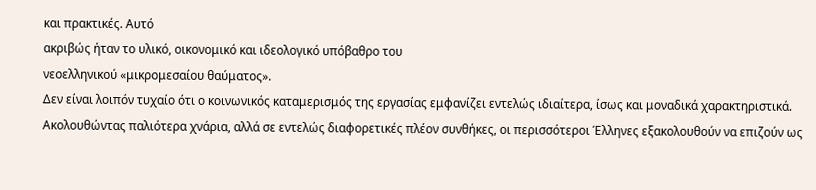και πρακτικές. Αυτό
ακριβώς ήταν το υλικό, οικονομικό και ιδεολογικό υπόβαθρο του
νεοελληνικού «μικρομεσαίου θαύματος».
Δεν είναι λοιπόν τυχαίο ότι ο κοινωνικός καταμερισμός της εργασίας εμφανίζει εντελώς ιδιαίτερα, ίσως και μοναδικά χαρακτηριστικά. Ακολουθώντας παλιότερα χνάρια, αλλά σε εντελώς διαφορετικές πλέον συνθήκες, οι περισσότεροι Έλληνες εξακολουθούν να επιζούν ως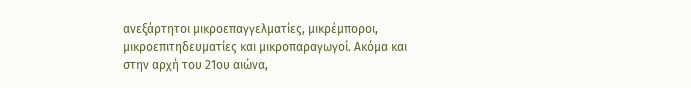ανεξάρτητοι μικροεπαγγελματίες, μικρέμποροι, μικροεπιτηδευματίες και μικροπαραγωγοί. Ακόμα και στην αρχή του 21ου αιώνα,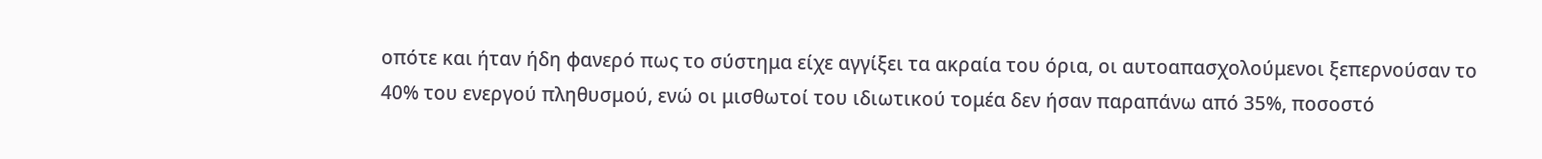οπότε και ήταν ήδη φανερό πως το σύστημα είχε αγγίξει τα ακραία του όρια, οι αυτοαπασχολούμενοι ξεπερνούσαν το 40% του ενεργού πληθυσμού, ενώ οι μισθωτοί του ιδιωτικού τομέα δεν ήσαν παραπάνω από 35%, ποσοστό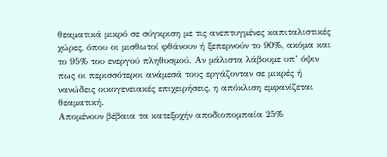θεαματικά μικρό σε σύγκριση με τις ανεπτυγμένες καπιταλιστικές χώρες, όπου οι μισθωτοί φθάνουν ή ξεπερνούν το 90%, ακόμα και το 95% του ενεργού πληθυσμού. Αν μάλιστα λάβουμε υπ’ όψιν πως οι περισσότεροι ανάμεσά τους εργάζονταν σε μικρές ή νανώδεις οικογενειακές επιχειρήσεις, η απόκλιση εμφανίζεται θεαματική.
Απομένουν βέβαια τα κατεξοχήν αποδιοπομπαία 25%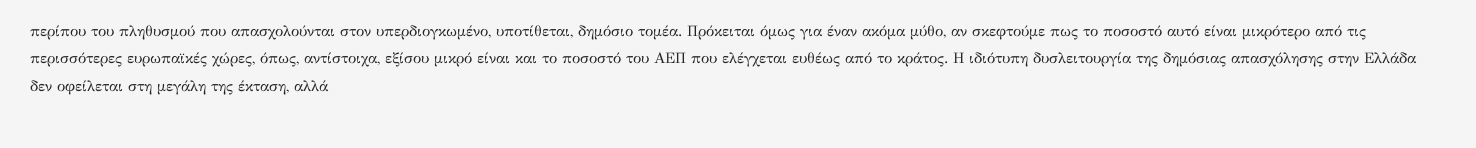περίπου του πληθυσμού που απασχολούνται στον υπερδιογκωμένο, υποτίθεται, δημόσιο τομέα. Πρόκειται όμως για έναν ακόμα μύθο, αν σκεφτούμε πως το ποσοστό αυτό είναι μικρότερο από τις περισσότερες ευρωπαϊκές χώρες, όπως, αντίστοιχα, εξίσου μικρό είναι και το ποσοστό του ΑΕΠ που ελέγχεται ευθέως από το κράτος. Η ιδιότυπη δυσλειτουργία της δημόσιας απασχόλησης στην Ελλάδα δεν οφείλεται στη μεγάλη της έκταση, αλλά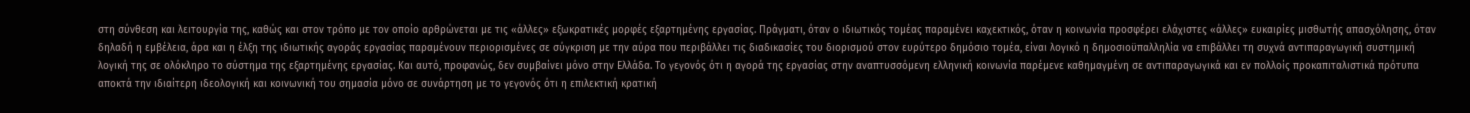στη σύνθεση και λειτουργία της, καθώς και στον τρόπο με τον οποίο αρθρώνεται με τις «άλλες» εξωκρατικές μορφές εξαρτημένης εργασίας. Πράγματι, όταν ο ιδιωτικός τομέας παραμένει καχεκτικός, όταν η κοινωνία προσφέρει ελάχιστες «άλλες» ευκαιρίες μισθωτής απασχόλησης, όταν δηλαδή η εμβέλεια, άρα και η έλξη της ιδιωτικής αγοράς εργασίας παραμένουν περιορισμένες σε σύγκριση με την αύρα που περιβάλλει τις διαδικασίες του διορισμού στον ευρύτερο δημόσιο τομέα, είναι λογικό η δημοσιοϋπαλληλία να επιβάλλει τη συχνά αντιπαραγωγική συστημική λογική της σε ολόκληρο το σύστημα της εξαρτημένης εργασίας. Και αυτό, προφανώς, δεν συμβαίνει μόνο στην Ελλάδα. Το γεγονός ότι η αγορά της εργασίας στην αναπτυσσόμενη ελληνική κοινωνία παρέμενε καθημαγμένη σε αντιπαραγωγικά και εν πολλοίς προκαπιταλιστικά πρότυπα αποκτά την ιδιαίτερη ιδεολογική και κοινωνική του σημασία μόνο σε συνάρτηση με το γεγονός ότι η επιλεκτική κρατική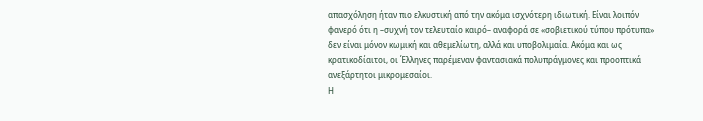απασχόληση ήταν πιο ελκυστική από την ακόμα ισχνότερη ιδιωτική. Είναι λοιπόν φανερό ότι η –συχνή τον τελευταίο καιρό– αναφορά σε «σοβιετικού τύπου πρότυπα» δεν είναι μόνον κωμική και αθεμελίωτη, αλλά και υποβολιμαία. Ακόμα και ως κρατικοδίαιτοι, οι Έλληνες παρέμεναν φαντασιακά πολυπράγμονες και προοπτικά ανεξάρτητοι μικρομεσαίοι.
Η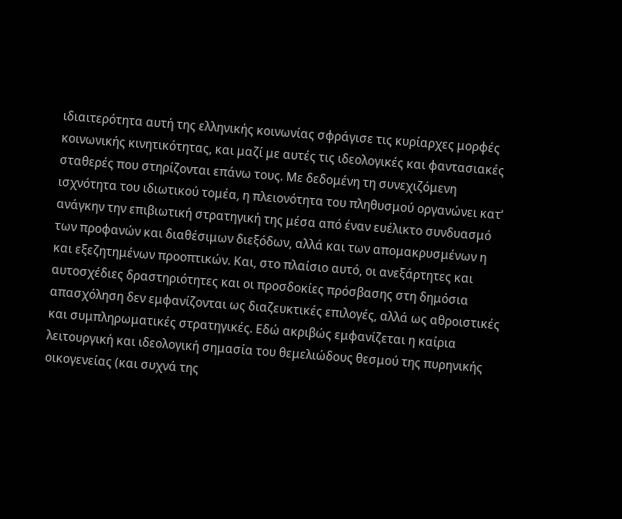ιδιαιτερότητα αυτή της ελληνικής κοινωνίας σφράγισε τις κυρίαρχες μορφές κοινωνικής κινητικότητας, και μαζί με αυτές τις ιδεολογικές και φαντασιακές σταθερές που στηρίζονται επάνω τους. Με δεδομένη τη συνεχιζόμενη ισχνότητα του ιδιωτικού τομέα, η πλειονότητα του πληθυσμού οργανώνει κατ’ ανάγκην την επιβιωτική στρατηγική της μέσα από έναν ευέλικτο συνδυασμό των προφανών και διαθέσιμων διεξόδων, αλλά και των απομακρυσμένων η και εξεζητημένων προοπτικών. Και, στο πλαίσιο αυτό, οι ανεξάρτητες και αυτοσχέδιες δραστηριότητες και οι προσδοκίες πρόσβασης στη δημόσια απασχόληση δεν εμφανίζονται ως διαζευκτικές επιλογές, αλλά ως αθροιστικές και συμπληρωματικές στρατηγικές. Εδώ ακριβώς εμφανίζεται η καίρια λειτουργική και ιδεολογική σημασία του θεμελιώδους θεσμού της πυρηνικής οικογενείας (και συχνά της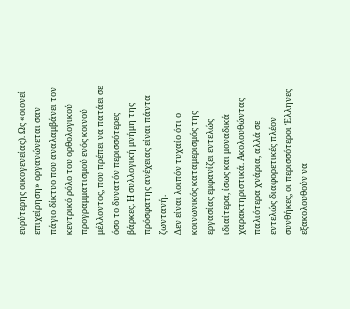ευρύτερης οικογενείας). Ως «οιονεί επιχείρηση» οργανώνεται σαν πάγιο δίκτυο που αναλαμβάνει τον κεντρικό ρόλο του ορθολογικού προγραμματισμού ενός κοινού μέλλοντος, που πρέπει να πατάει σε όσο το δυνατόν περισσότερες βάρκες. Η συλλογική μνήμη της πρόσφατης ανέχειας είναι πάντα ζωντανή.
Δεν είναι λοιπόν τυχαίο ότι ο κοινωνικός καταμερισμός της εργασίας εμφανίζει εντελώς ιδιαίτερα, ίσως και μοναδικά χαρακτηριστικά. Ακολουθώντας παλιότερα χνάρια, αλλά σε εντελώς διαφορετικές πλέον συνθήκες, οι περισσότεροι Έλληνες εξακολουθούν να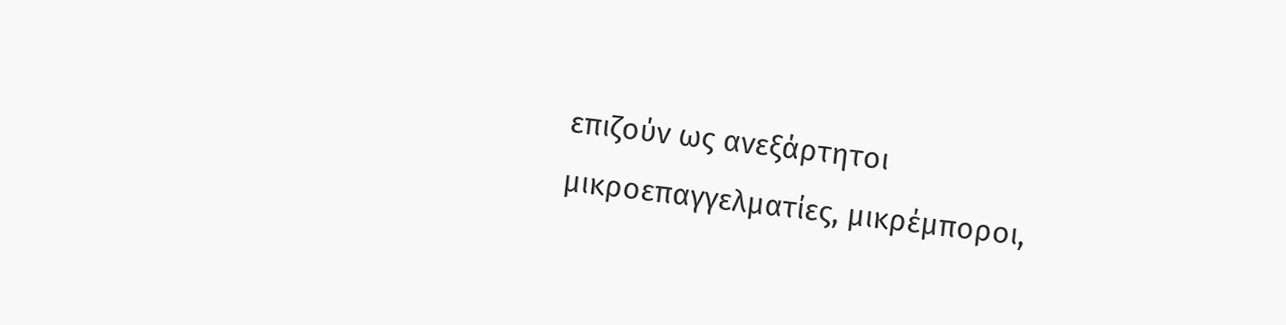επιζούν ως ανεξάρτητοι μικροεπαγγελματίες, μικρέμποροι,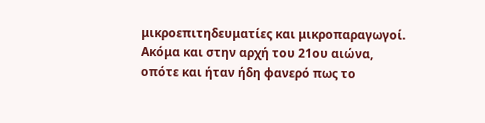μικροεπιτηδευματίες και μικροπαραγωγοί. Ακόμα και στην αρχή του 21ου αιώνα, οπότε και ήταν ήδη φανερό πως το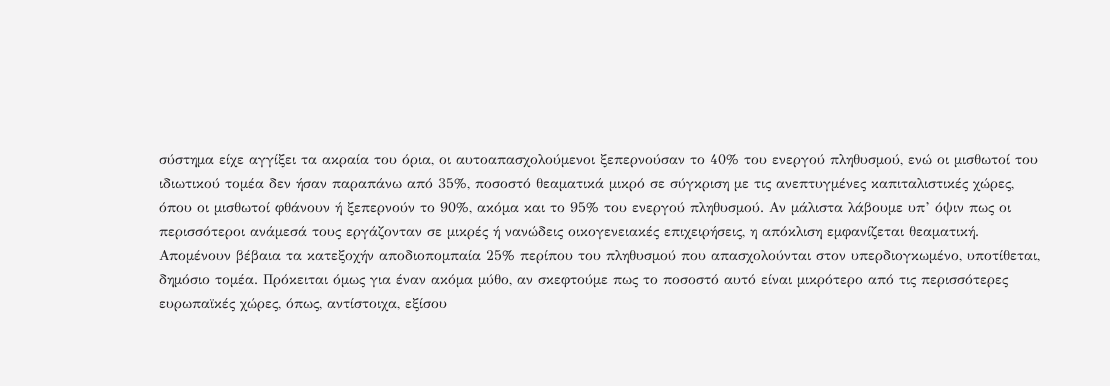σύστημα είχε αγγίξει τα ακραία του όρια, οι αυτοαπασχολούμενοι ξεπερνούσαν το 40% του ενεργού πληθυσμού, ενώ οι μισθωτοί του ιδιωτικού τομέα δεν ήσαν παραπάνω από 35%, ποσοστό θεαματικά μικρό σε σύγκριση με τις ανεπτυγμένες καπιταλιστικές χώρες, όπου οι μισθωτοί φθάνουν ή ξεπερνούν το 90%, ακόμα και το 95% του ενεργού πληθυσμού. Αν μάλιστα λάβουμε υπ’ όψιν πως οι περισσότεροι ανάμεσά τους εργάζονταν σε μικρές ή νανώδεις οικογενειακές επιχειρήσεις, η απόκλιση εμφανίζεται θεαματική.
Απομένουν βέβαια τα κατεξοχήν αποδιοπομπαία 25% περίπου του πληθυσμού που απασχολούνται στον υπερδιογκωμένο, υποτίθεται, δημόσιο τομέα. Πρόκειται όμως για έναν ακόμα μύθο, αν σκεφτούμε πως το ποσοστό αυτό είναι μικρότερο από τις περισσότερες ευρωπαϊκές χώρες, όπως, αντίστοιχα, εξίσου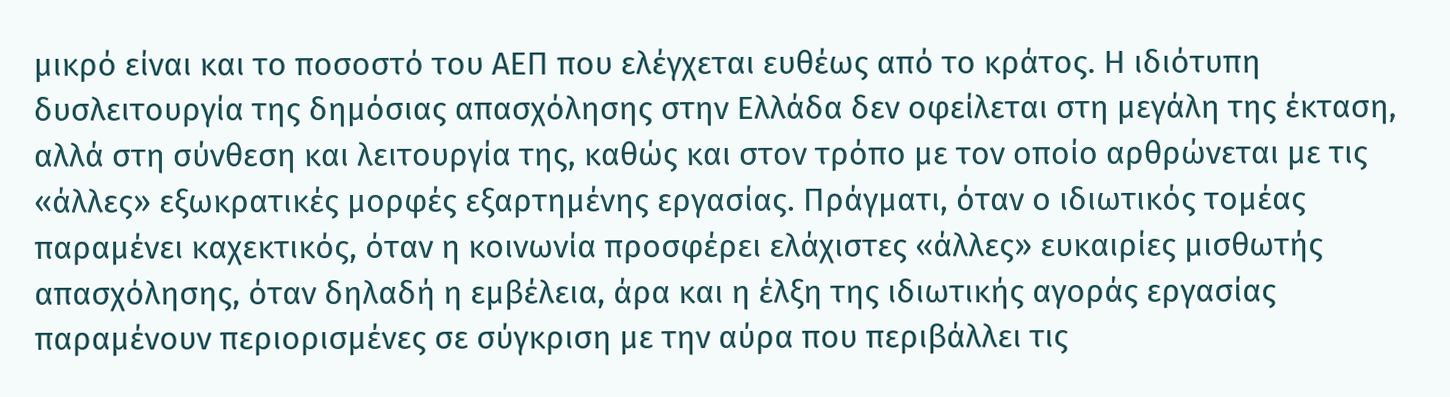μικρό είναι και το ποσοστό του ΑΕΠ που ελέγχεται ευθέως από το κράτος. Η ιδιότυπη δυσλειτουργία της δημόσιας απασχόλησης στην Ελλάδα δεν οφείλεται στη μεγάλη της έκταση, αλλά στη σύνθεση και λειτουργία της, καθώς και στον τρόπο με τον οποίο αρθρώνεται με τις «άλλες» εξωκρατικές μορφές εξαρτημένης εργασίας. Πράγματι, όταν ο ιδιωτικός τομέας παραμένει καχεκτικός, όταν η κοινωνία προσφέρει ελάχιστες «άλλες» ευκαιρίες μισθωτής απασχόλησης, όταν δηλαδή η εμβέλεια, άρα και η έλξη της ιδιωτικής αγοράς εργασίας παραμένουν περιορισμένες σε σύγκριση με την αύρα που περιβάλλει τις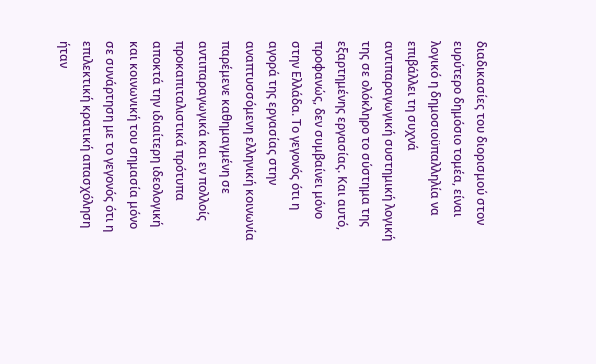διαδικασίες του διορισμού στον ευρύτερο δημόσιο τομέα, είναι λογικό η δημοσιοϋπαλληλία να επιβάλλει τη συχνά αντιπαραγωγική συστημική λογική της σε ολόκληρο το σύστημα της εξαρτημένης εργασίας. Και αυτό, προφανώς, δεν συμβαίνει μόνο στην Ελλάδα. Το γεγονός ότι η αγορά της εργασίας στην αναπτυσσόμενη ελληνική κοινωνία παρέμενε καθημαγμένη σε αντιπαραγωγικά και εν πολλοίς προκαπιταλιστικά πρότυπα αποκτά την ιδιαίτερη ιδεολογική και κοινωνική του σημασία μόνο σε συνάρτηση με το γεγονός ότι η επιλεκτική κρατική απασχόληση ήταν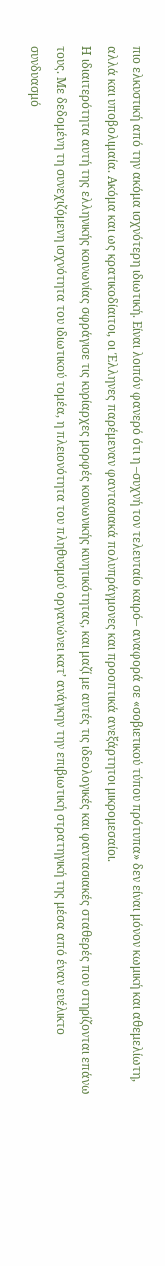πιο ελκυστική από την ακόμα ισχνότερη ιδιωτική. Είναι λοιπόν φανερό ότι η –συχνή τον τελευταίο καιρό– αναφορά σε «σοβιετικού τύπου πρότυπα» δεν είναι μόνον κωμική και αθεμελίωτη, αλλά και υποβολιμαία. Ακόμα και ως κρατικοδίαιτοι, οι Έλληνες παρέμεναν φαντασιακά πολυπράγμονες και προοπτικά ανεξάρτητοι μικρομεσαίοι.
Η ιδιαιτερότητα αυτή της ελληνικής κοινωνίας σφράγισε τις κυρίαρχες μορφές κοινωνικής κινητικότητας, και μαζί με αυτές τις ιδεολογικές και φαντασιακές σταθερές που στηρίζονται επάνω τους. Με δεδομένη τη συνεχιζόμενη ισχνότητα του ιδιωτικού τομέα, η πλειονότητα του πληθυσμού οργανώνει κατ’ ανάγκην την επιβιωτική στρατηγική της μέσα από έναν ευέλικτο συνδυασμό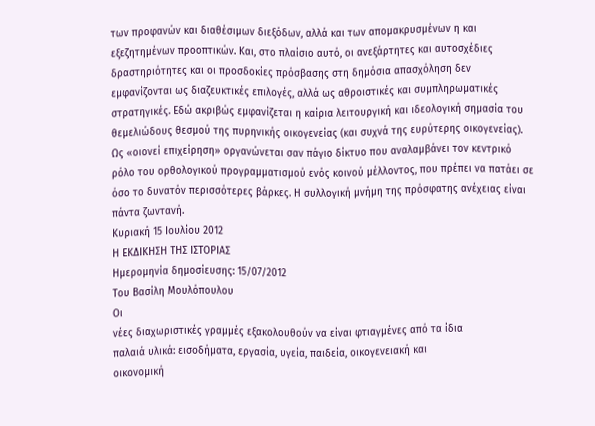των προφανών και διαθέσιμων διεξόδων, αλλά και των απομακρυσμένων η και εξεζητημένων προοπτικών. Και, στο πλαίσιο αυτό, οι ανεξάρτητες και αυτοσχέδιες δραστηριότητες και οι προσδοκίες πρόσβασης στη δημόσια απασχόληση δεν εμφανίζονται ως διαζευκτικές επιλογές, αλλά ως αθροιστικές και συμπληρωματικές στρατηγικές. Εδώ ακριβώς εμφανίζεται η καίρια λειτουργική και ιδεολογική σημασία του θεμελιώδους θεσμού της πυρηνικής οικογενείας (και συχνά της ευρύτερης οικογενείας). Ως «οιονεί επιχείρηση» οργανώνεται σαν πάγιο δίκτυο που αναλαμβάνει τον κεντρικό ρόλο του ορθολογικού προγραμματισμού ενός κοινού μέλλοντος, που πρέπει να πατάει σε όσο το δυνατόν περισσότερες βάρκες. Η συλλογική μνήμη της πρόσφατης ανέχειας είναι πάντα ζωντανή.
Κυριακή 15 Ιουλίου 2012
Η ΕΚΔΙΚΗΣΗ ΤΗΣ ΙΣΤΟΡΙΑΣ
Ημερομηνία δημοσίευσης: 15/07/2012
Του Βασίλη Μουλόπουλου
Οι
νέες διαχωριστικές γραμμές εξακολουθούν να είναι φτιαγμένες από τα ίδια
παλαιά υλικά: εισοδήματα, εργασία, υγεία, παιδεία, οικογενειακή και
οικονομική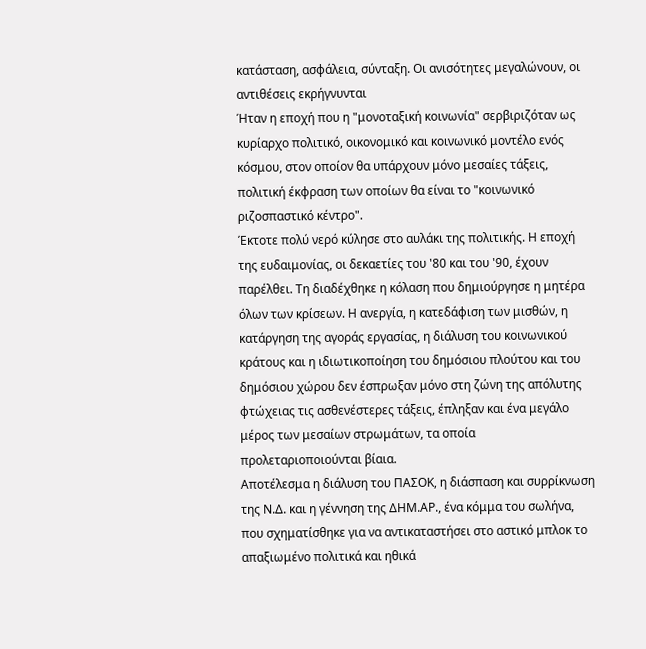κατάσταση, ασφάλεια, σύνταξη. Οι ανισότητες μεγαλώνουν, οι
αντιθέσεις εκρήγνυνται
Ήταν η εποχή που η "μονοταξική κοινωνία" σερβιριζόταν ως κυρίαρχο πολιτικό, οικονομικό και κοινωνικό μοντέλο ενός κόσμου, στον οποίον θα υπάρχουν μόνο μεσαίες τάξεις, πολιτική έκφραση των οποίων θα είναι το "κοινωνικό ριζοσπαστικό κέντρο".
Έκτοτε πολύ νερό κύλησε στο αυλάκι της πολιτικής. Η εποχή της ευδαιμονίας, οι δεκαετίες του '80 και του '90, έχουν παρέλθει. Τη διαδέχθηκε η κόλαση που δημιούργησε η μητέρα όλων των κρίσεων. Η ανεργία, η κατεδάφιση των μισθών, η κατάργηση της αγοράς εργασίας, η διάλυση του κοινωνικού κράτους και η ιδιωτικοποίηση του δημόσιου πλούτου και του δημόσιου χώρου δεν έσπρωξαν μόνο στη ζώνη της απόλυτης φτώχειας τις ασθενέστερες τάξεις, έπληξαν και ένα μεγάλο μέρος των μεσαίων στρωμάτων, τα οποία προλεταριοποιούνται βίαια.
Αποτέλεσμα η διάλυση του ΠΑΣΟΚ, η διάσπαση και συρρίκνωση της Ν.Δ. και η γέννηση της ΔΗΜ.ΑΡ., ένα κόμμα του σωλήνα, που σχηματίσθηκε για να αντικαταστήσει στο αστικό μπλοκ το απαξιωμένο πολιτικά και ηθικά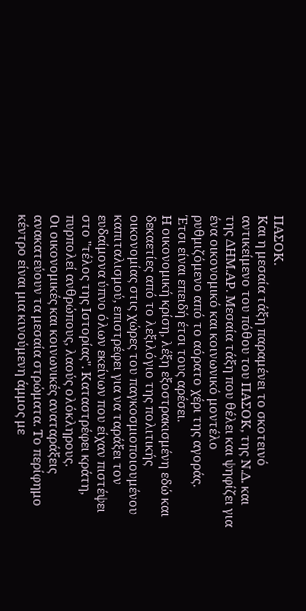ΠΑΣΟΚ.
Και η μεσαία τάξη παραμένει το σκοτεινό αντικείμενο του πόθου του ΠΑΣΟΚ, της Ν.Δ. και της ΔΗΜ.ΑΡ. Μεσαία τάξη που θέλει και ψηφίζει για ένα οικονομικό και κοινωνικό μοντέλο ρυθμιζόμενο από το αόρατο χέρι της αγοράς.
Έτσι είναι επειδή έτσι τους αρέσει.
Η οικονομική κρίση, λέξη εξοστρακισμένη εδώ και δεκαετίες από το λεξιλόγιο της πολιτικής οικονομίας στις χώρες του παγκοσμιοποιουμένου καπιταλισμού, επιστρέφει για να ταράξει τον ευδαίμονα ύπνο όλων εκείνων που είχαν πιστέψει στο "τέλος της Ιστορίας". Καταστρέφει κράτη, πυρπολεί ανθρώπους, λαούς ολόκληρους.
Οι οικονομικές και κοινωνικές αναταράξεις ανακατεύουν τα μεσαία στρώματα. Το περίφημο κέντρο είναι μια κινούμενη άμμος με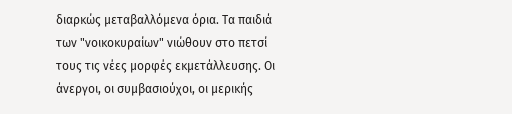διαρκώς μεταβαλλόμενα όρια. Τα παιδιά των "νοικοκυραίων" νιώθουν στο πετσί τους τις νέες μορφές εκμετάλλευσης. Οι άνεργοι, οι συμβασιούχοι, οι μερικής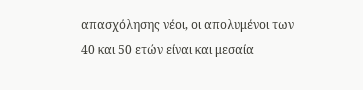απασχόλησης νέοι, οι απολυμένοι των 40 και 50 ετών είναι και μεσαία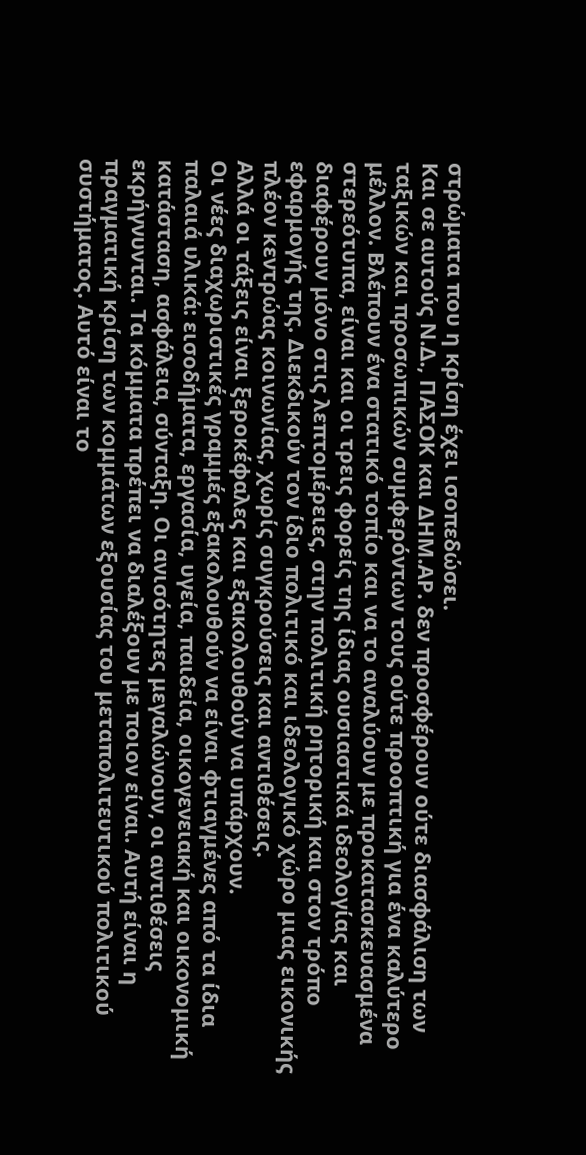στρώματα που η κρίση έχει ισοπεδώσει.
Και σε αυτούς Ν.Δ., ΠΑΣΟΚ και ΔΗΜ.ΑΡ. δεν προσφέρουν ούτε διασφάλιση των ταξικών και προσωπικών συμφερόντων τους ούτε προοπτική για ένα καλύτερο μέλλον. Βλέπουν ένα στατικό τοπίο και να το αναλύουν με προκατασκευασμένα στερεότυπα, είναι και οι τρεις φορείς της ίδιας ουσιαστικά ιδεολογίας και διαφέρουν μόνο στις λεπτομέρειες, στην πολιτική ρητορική και στον τρόπο εφαρμογής της. Διεκδικούν τον ίδιο πολιτικό και ιδεολογικό χώρο μιας εικονικής πλέον κεντρώας κοινωνίας, χωρίς συγκρούσεις και αντιθέσεις.
Αλλά οι τάξεις είναι ξεροκέφαλες και εξακολουθούν να υπάρχουν.
Οι νέες διαχωριστικές γραμμές εξακολουθούν να είναι φτιαγμένες από τα ίδια παλαιά υλικά: εισοδήματα, εργασία, υγεία, παιδεία, οικογενειακή και οικονομική κατάσταση, ασφάλεια, σύνταξη. Οι ανισότητες μεγαλώνουν, οι αντιθέσεις εκρήγνυνται. Τα κόμματα πρέπει να διαλέξουν με ποιον είναι. Αυτή είναι η πραγματική κρίση των κομμάτων εξουσίας του μεταπολιτευτικού πολιτικού συστήματος. Αυτό είναι το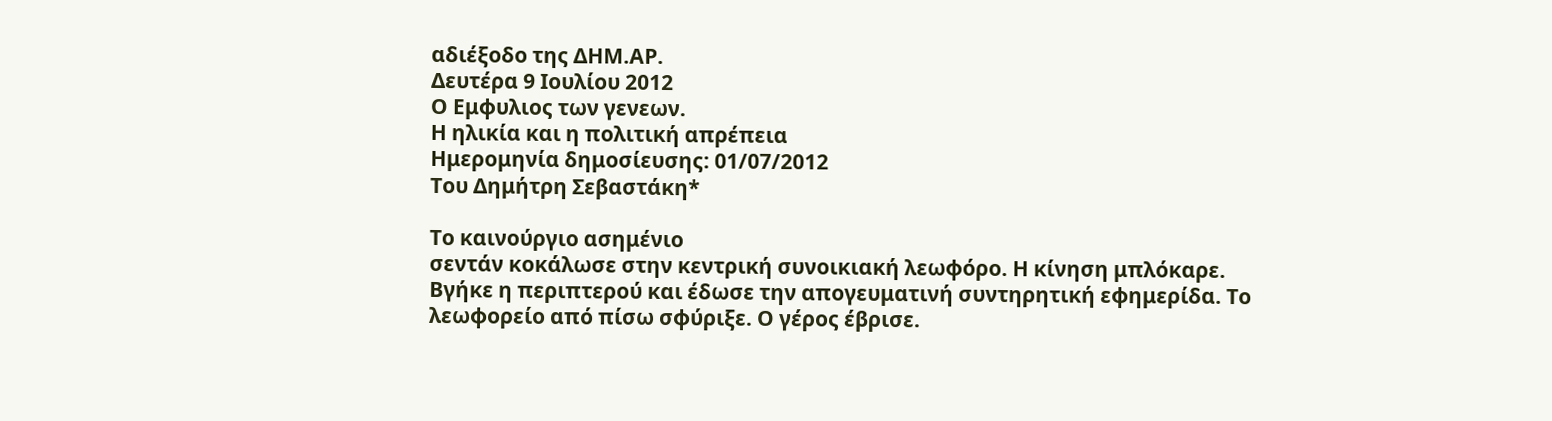αδιέξοδο της ΔΗΜ.ΑΡ.
Δευτέρα 9 Ιουλίου 2012
Ο Εμφυλιος των γενεων.
Η ηλικία και η πολιτική απρέπεια
Ημερομηνία δημοσίευσης: 01/07/2012
Του Δημήτρη Σεβαστάκη*

Το καινούργιο ασημένιο
σεντάν κοκάλωσε στην κεντρική συνοικιακή λεωφόρο. Η κίνηση μπλόκαρε.
Βγήκε η περιπτερού και έδωσε την απογευματινή συντηρητική εφημερίδα. Το
λεωφορείο από πίσω σφύριξε. Ο γέρος έβρισε.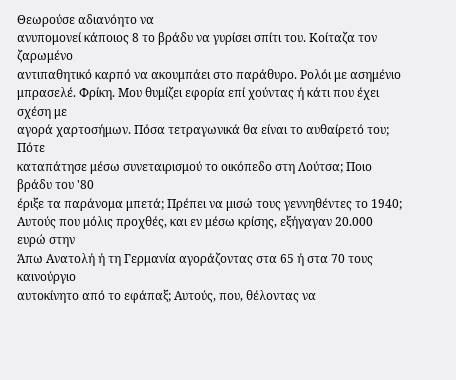Θεωρούσε αδιανόητο να
ανυπομονεί κάποιος 8 το βράδυ να γυρίσει σπίτι του. Κοίταζα τον ζαρωμένο
αντιπαθητικό καρπό να ακουμπάει στο παράθυρο. Ρολόι με ασημένιο
μπρασελέ. Φρίκη. Μου θυμίζει εφορία επί χούντας ή κάτι που έχει σχέση με
αγορά χαρτοσήμων. Πόσα τετραγωνικά θα είναι το αυθαίρετό του; Πότε
καταπάτησε μέσω συνεταιρισμού το οικόπεδο στη Λούτσα; Ποιο βράδυ του '80
έριξε τα παράνομα μπετά; Πρέπει να μισώ τους γεννηθέντες το 1940;
Αυτούς που μόλις προχθές, και εν μέσω κρίσης, εξήγαγαν 20.000 ευρώ στην
Άπω Ανατολή ή τη Γερμανία αγοράζοντας στα 65 ή στα 70 τους καινούργιο
αυτοκίνητο από το εφάπαξ; Αυτούς, που, θέλοντας να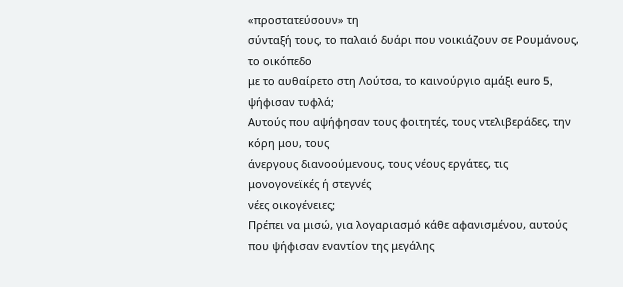«προστατεύσουν» τη
σύνταξή τους, το παλαιό δυάρι που νοικιάζουν σε Ρουμάνους, το οικόπεδο
με το αυθαίρετο στη Λούτσα, το καινούργιο αμάξι euro 5, ψήφισαν τυφλά;
Αυτούς που αψήφησαν τους φοιτητές, τους ντελιβεράδες, την κόρη μου, τους
άνεργους διανοούμενους, τους νέους εργάτες, τις μονογονεϊκές ή στεγνές
νέες οικογένειες;
Πρέπει να μισώ, για λογαριασμό κάθε αφανισμένου, αυτούς που ψήφισαν εναντίον της μεγάλης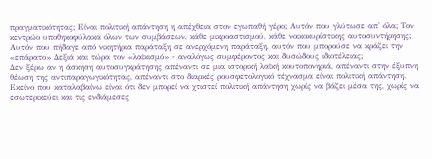πραγματικότητας; Είναι πολιτική απάντηση η απέχθεια στον εγωπαθή γέρο; Αυτόν που γλύτωσε απ' όλα; Τον κεντρώο υποθηκοφύλακα όλων των συμβάσεων, κάθε μικροαστισμού, κάθε νοικοκυρίστικης αυτοσυντήρησης; Αυτόν που πήδαγε από νικητήρια παράταξη σε ανερχόμενη παράταξη, αυτόν που μπορούσε να κράζει την «επάρατο» Δεξιά και τώρα τον «λαϊκισμό» - αναλόγως συμφέροντος και δυσώδους ιδιοτέλειας;
Δεν ξέρω αν η άσκηση αυτοσυγκράτησης απέναντι σε μια ιστορική λαϊκή κουτοπονηριά, απέναντι στην έξυπνη θέωση της αντιπαραγωγικότητας, απέναντι στο διαρκές ρουσφετολογικό τέχνασμα είναι πολιτική απάντηση.
Εκείνο που καταλαβαίνω είναι ότι δεν μπορεί να χτιστεί πολιτική απάντηση χωρίς να βάζει μέσα της, χωρίς να εσωτερικεύει και τις ενδιάμεσες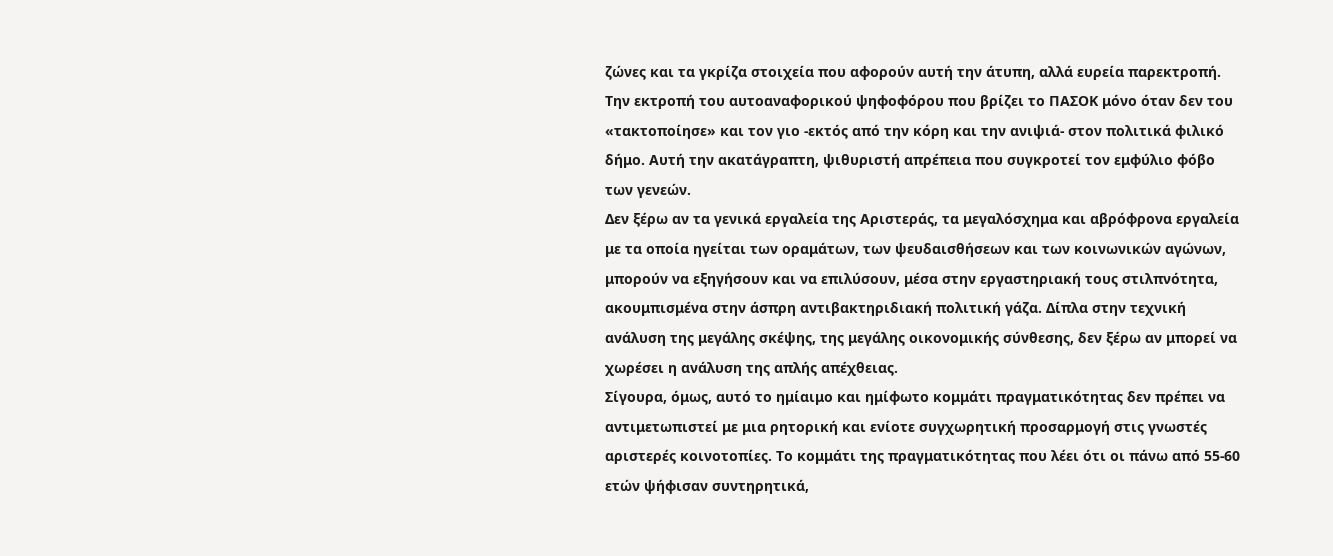ζώνες και τα γκρίζα στοιχεία που αφορούν αυτή την άτυπη, αλλά ευρεία παρεκτροπή.
Την εκτροπή του αυτοαναφορικού ψηφοφόρου που βρίζει το ΠΑΣΟΚ μόνο όταν δεν του «τακτοποίησε» και τον γιο -εκτός από την κόρη και την ανιψιά- στον πολιτικά φιλικό δήμο. Αυτή την ακατάγραπτη, ψιθυριστή απρέπεια που συγκροτεί τον εμφύλιο φόβο των γενεών.
Δεν ξέρω αν τα γενικά εργαλεία της Αριστεράς, τα μεγαλόσχημα και αβρόφρονα εργαλεία με τα οποία ηγείται των οραμάτων, των ψευδαισθήσεων και των κοινωνικών αγώνων, μπορούν να εξηγήσουν και να επιλύσουν, μέσα στην εργαστηριακή τους στιλπνότητα, ακουμπισμένα στην άσπρη αντιβακτηριδιακή πολιτική γάζα. Δίπλα στην τεχνική ανάλυση της μεγάλης σκέψης, της μεγάλης οικονομικής σύνθεσης, δεν ξέρω αν μπορεί να χωρέσει η ανάλυση της απλής απέχθειας.
Σίγουρα, όμως, αυτό το ημίαιμο και ημίφωτο κομμάτι πραγματικότητας δεν πρέπει να αντιμετωπιστεί με μια ρητορική και ενίοτε συγχωρητική προσαρμογή στις γνωστές αριστερές κοινοτοπίες. Το κομμάτι της πραγματικότητας που λέει ότι οι πάνω από 55-60 ετών ψήφισαν συντηρητικά,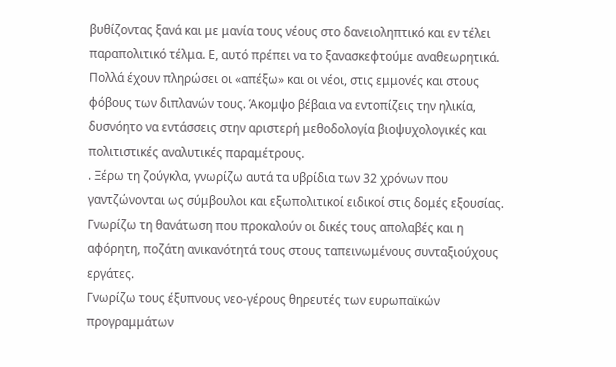βυθίζοντας ξανά και με μανία τους νέους στο δανειοληπτικό και εν τέλει παραπολιτικό τέλμα. Ε, αυτό πρέπει να το ξανασκεφτούμε αναθεωρητικά.
Πολλά έχουν πληρώσει οι «απέξω» και οι νέοι, στις εμμονές και στους φόβους των διπλανών τους. Άκομψο βέβαια να εντοπίζεις την ηλικία, δυσνόητο να εντάσσεις στην αριστερή μεθοδολογία βιοψυχολογικές και πολιτιστικές αναλυτικές παραμέτρους.
. Ξέρω τη ζούγκλα, γνωρίζω αυτά τα υβρίδια των 32 χρόνων που γαντζώνονται ως σύμβουλοι και εξωπολιτικοί ειδικοί στις δομές εξουσίας. Γνωρίζω τη θανάτωση που προκαλούν οι δικές τους απολαβές και η αφόρητη, ποζάτη ανικανότητά τους στους ταπεινωμένους συνταξιούχους εργάτες.
Γνωρίζω τους έξυπνους νεο-γέρους θηρευτές των ευρωπαϊκών προγραμμάτων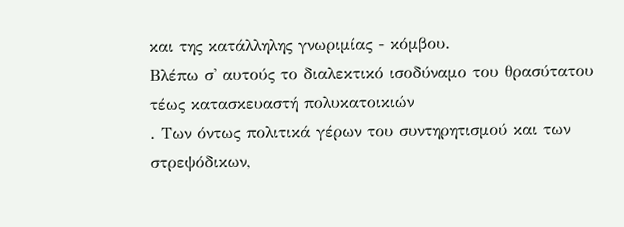και της κατάλληλης γνωριμίας - κόμβου.
Βλέπω σ' αυτούς το διαλεκτικό ισοδύναμο του θρασύτατου τέως κατασκευαστή πολυκατοικιών
. Των όντως πολιτικά γέρων του συντηρητισμού και των στρεψόδικων,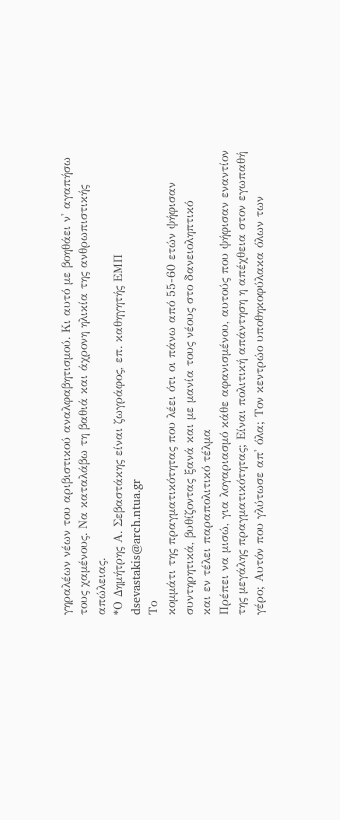γηραλέων νέων του αριβιστικού αναλφαβητισμού. Κι αυτό με βοηθάει ν' αγαπήσω τους χαμένους. Να καταλάβω τη βαθιά και άχρονη ηλικία της ανθρωπιστικής απώλειας.
*Ο Δημήτρης Α. Σεβαστάκης είναι ζωγράφος, επ. καθηγητής ΕΜΠ
dsevastakis@arch.ntua.gr
Το
κομμάτι της πραγματικότητας που λέει ότι οι πάνω από 55-60 ετών ψήφισαν
συντηρητικά, βυθίζοντας ξανά και με μανία τους νέους στο δανειοληπτικό
και εν τέλει παραπολιτικό τέλμα
Πρέπει να μισώ, για λογαριασμό κάθε αφανισμένου, αυτούς που ψήφισαν εναντίον της μεγάλης πραγματικότητας; Είναι πολιτική απάντηση η απέχθεια στον εγωπαθή γέρο; Αυτόν που γλύτωσε απ' όλα; Τον κεντρώο υποθηκοφύλακα όλων των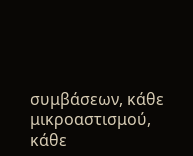συμβάσεων, κάθε μικροαστισμού, κάθε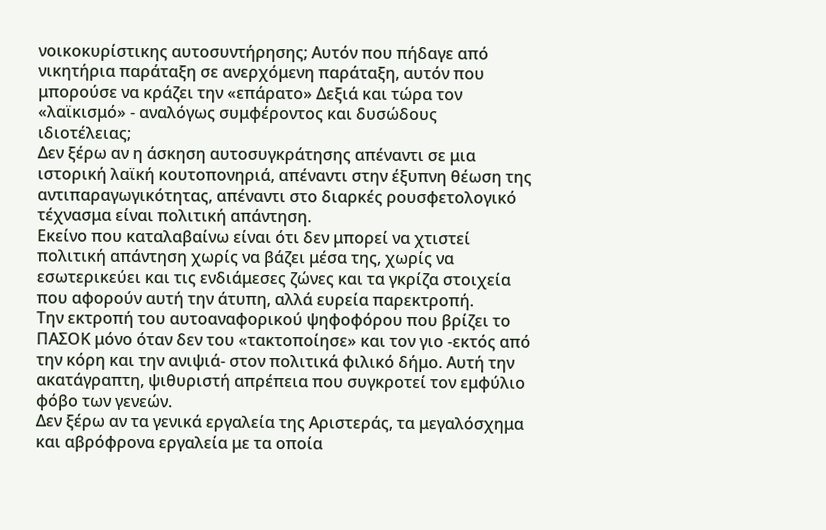νοικοκυρίστικης αυτοσυντήρησης; Αυτόν που πήδαγε από νικητήρια παράταξη σε ανερχόμενη παράταξη, αυτόν που μπορούσε να κράζει την «επάρατο» Δεξιά και τώρα τον «λαϊκισμό» - αναλόγως συμφέροντος και δυσώδους ιδιοτέλειας;
Δεν ξέρω αν η άσκηση αυτοσυγκράτησης απέναντι σε μια ιστορική λαϊκή κουτοπονηριά, απέναντι στην έξυπνη θέωση της αντιπαραγωγικότητας, απέναντι στο διαρκές ρουσφετολογικό τέχνασμα είναι πολιτική απάντηση.
Εκείνο που καταλαβαίνω είναι ότι δεν μπορεί να χτιστεί πολιτική απάντηση χωρίς να βάζει μέσα της, χωρίς να εσωτερικεύει και τις ενδιάμεσες ζώνες και τα γκρίζα στοιχεία που αφορούν αυτή την άτυπη, αλλά ευρεία παρεκτροπή.
Την εκτροπή του αυτοαναφορικού ψηφοφόρου που βρίζει το ΠΑΣΟΚ μόνο όταν δεν του «τακτοποίησε» και τον γιο -εκτός από την κόρη και την ανιψιά- στον πολιτικά φιλικό δήμο. Αυτή την ακατάγραπτη, ψιθυριστή απρέπεια που συγκροτεί τον εμφύλιο φόβο των γενεών.
Δεν ξέρω αν τα γενικά εργαλεία της Αριστεράς, τα μεγαλόσχημα και αβρόφρονα εργαλεία με τα οποία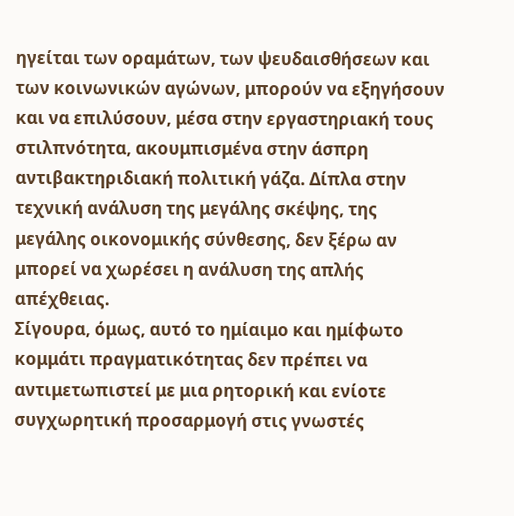ηγείται των οραμάτων, των ψευδαισθήσεων και των κοινωνικών αγώνων, μπορούν να εξηγήσουν και να επιλύσουν, μέσα στην εργαστηριακή τους στιλπνότητα, ακουμπισμένα στην άσπρη αντιβακτηριδιακή πολιτική γάζα. Δίπλα στην τεχνική ανάλυση της μεγάλης σκέψης, της μεγάλης οικονομικής σύνθεσης, δεν ξέρω αν μπορεί να χωρέσει η ανάλυση της απλής απέχθειας.
Σίγουρα, όμως, αυτό το ημίαιμο και ημίφωτο κομμάτι πραγματικότητας δεν πρέπει να αντιμετωπιστεί με μια ρητορική και ενίοτε συγχωρητική προσαρμογή στις γνωστές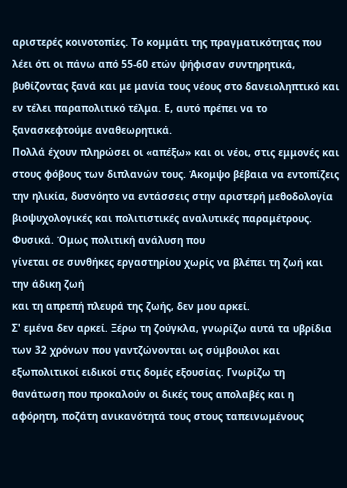αριστερές κοινοτοπίες. Το κομμάτι της πραγματικότητας που λέει ότι οι πάνω από 55-60 ετών ψήφισαν συντηρητικά, βυθίζοντας ξανά και με μανία τους νέους στο δανειοληπτικό και εν τέλει παραπολιτικό τέλμα. Ε, αυτό πρέπει να το ξανασκεφτούμε αναθεωρητικά.
Πολλά έχουν πληρώσει οι «απέξω» και οι νέοι, στις εμμονές και στους φόβους των διπλανών τους. Άκομψο βέβαια να εντοπίζεις την ηλικία, δυσνόητο να εντάσσεις στην αριστερή μεθοδολογία βιοψυχολογικές και πολιτιστικές αναλυτικές παραμέτρους.
Φυσικά. Όμως πολιτική ανάλυση που
γίνεται σε συνθήκες εργαστηρίου χωρίς να βλέπει τη ζωή και την άδικη ζωή
και τη απρεπή πλευρά της ζωής, δεν μου αρκεί.
Σ' εμένα δεν αρκεί. Ξέρω τη ζούγκλα, γνωρίζω αυτά τα υβρίδια των 32 χρόνων που γαντζώνονται ως σύμβουλοι και εξωπολιτικοί ειδικοί στις δομές εξουσίας. Γνωρίζω τη θανάτωση που προκαλούν οι δικές τους απολαβές και η αφόρητη, ποζάτη ανικανότητά τους στους ταπεινωμένους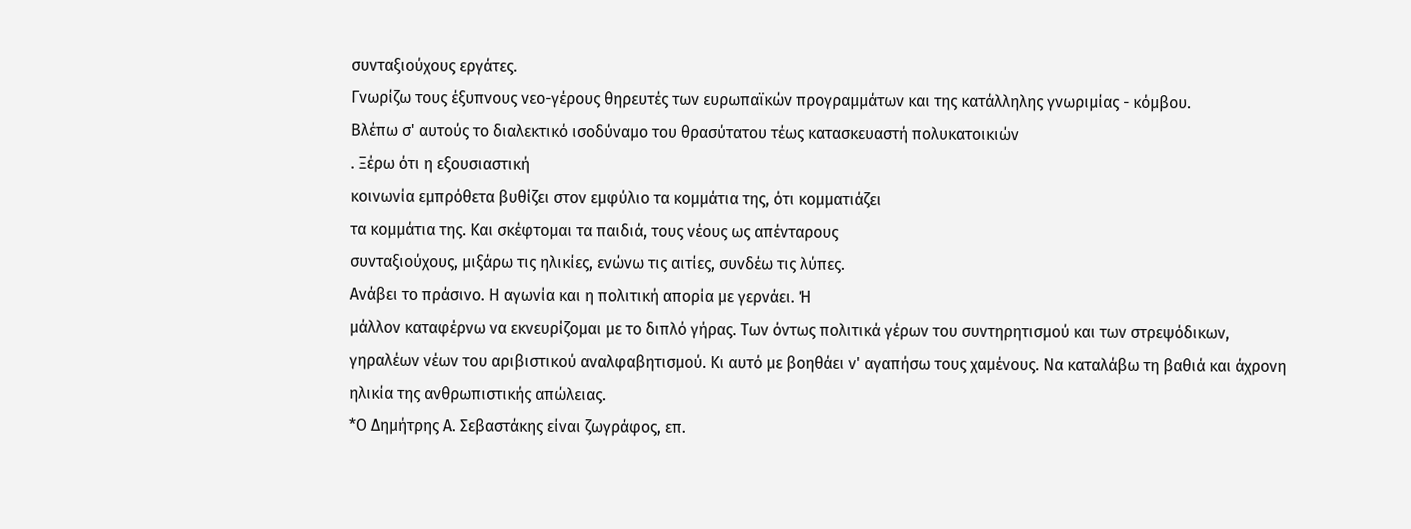συνταξιούχους εργάτες.
Γνωρίζω τους έξυπνους νεο-γέρους θηρευτές των ευρωπαϊκών προγραμμάτων και της κατάλληλης γνωριμίας - κόμβου.
Βλέπω σ' αυτούς το διαλεκτικό ισοδύναμο του θρασύτατου τέως κατασκευαστή πολυκατοικιών
. Ξέρω ότι η εξουσιαστική
κοινωνία εμπρόθετα βυθίζει στον εμφύλιο τα κομμάτια της, ότι κομματιάζει
τα κομμάτια της. Και σκέφτομαι τα παιδιά, τους νέους ως απένταρους
συνταξιούχους, μιξάρω τις ηλικίες, ενώνω τις αιτίες, συνδέω τις λύπες.
Ανάβει το πράσινο. Η αγωνία και η πολιτική απορία με γερνάει. Ή
μάλλον καταφέρνω να εκνευρίζομαι με το διπλό γήρας. Των όντως πολιτικά γέρων του συντηρητισμού και των στρεψόδικων, γηραλέων νέων του αριβιστικού αναλφαβητισμού. Κι αυτό με βοηθάει ν' αγαπήσω τους χαμένους. Να καταλάβω τη βαθιά και άχρονη ηλικία της ανθρωπιστικής απώλειας.
*Ο Δημήτρης Α. Σεβαστάκης είναι ζωγράφος, επ.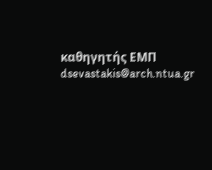καθηγητής ΕΜΠ
dsevastakis@arch.ntua.gr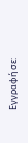Εγγραφή σε: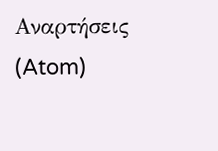Αναρτήσεις (Atom)